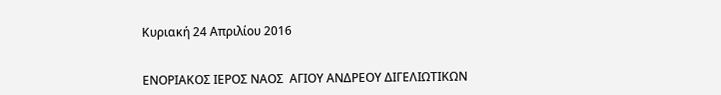Κυριακή 24 Απριλίου 2016


ΕΝΟΡΙΑΚΟΣ ΙΕΡΟΣ ΝΑΟΣ  ΑΓΙΟΥ ΑΝΔΡΕΟΥ ΔΙΓΕΛΙΩΤΙΚΩΝ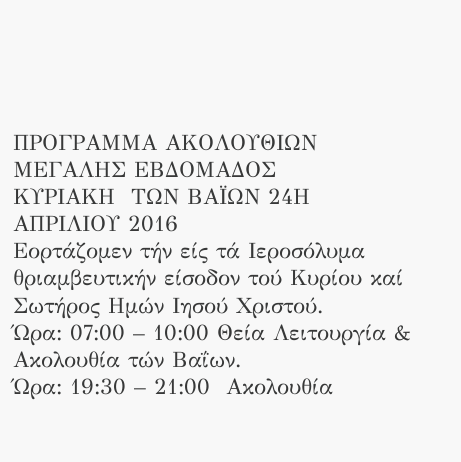ΠΡΟΓΡΑΜΜΑ ΑΚΟΛΟΥΘΙΩΝ ΜΕΓΑΛΗΣ ΕΒΔΟΜΑΔΟΣ
ΚΥΡΙΑΚΗ  ΤΩΝ ΒΑΪΩΝ 24Η ΑΠΡΙΛΙΟΥ 2016
Εορτάζομεν τήν είς τά Ιεροσόλυμα θριαμβευτικήν είσοδον τού Κυρίου καί Σωτήρος Ημών Ιησού Χριστού.
Ώρα: 07:00 – 10:00 Θεία Λειτουργία & Ακολουθία τών Βαΐων.
Ώρα: 19:30 – 21:00  Ακολουθία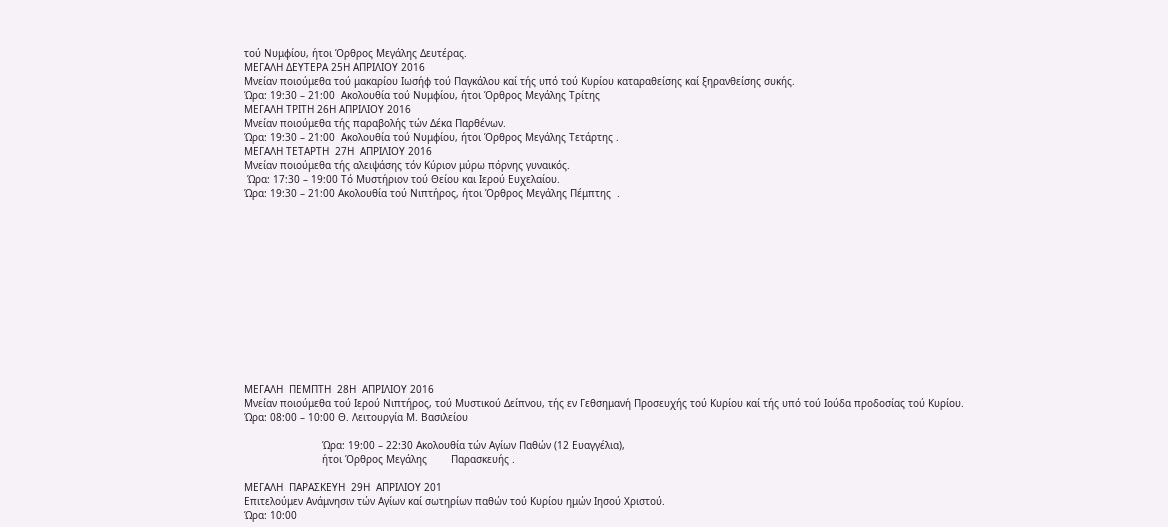τού Νυμφίου, ήτοι Όρθρος Μεγάλης Δευτέρας.
ΜΕΓΑΛΗ ΔΕΥΤΕΡΑ 25Η ΑΠΡΙΛΙΟΥ 2016
Μνείαν ποιούμεθα τού μακαρίου Ιωσήφ τού Παγκάλου καί τής υπό τού Κυρίου καταραθείσης καί ξηρανθείσης συκής.
Ώρα: 19:30 – 21:00  Ακολουθία τού Νυμφίου, ήτοι Όρθρος Μεγάλης Τρίτης
ΜΕΓΑΛΗ ΤΡΙΤΗ 26Η ΑΠΡΙΛΙΟΥ 2016
Μνείαν ποιούμεθα τής παραβολής τών Δέκα Παρθένων.
Ώρα: 19:30 – 21:00  Ακολουθία τού Νυμφίου, ήτοι Όρθρος Μεγάλης Τετάρτης .
ΜΕΓΑΛΗ ΤΕΤΑΡΤΗ  27Η  ΑΠΡΙΛΙΟΥ 2016
Μνείαν ποιούμεθα τής αλειψάσης τόν Κύριον μύρω πόρνης γυναικός.
 Ώρα: 17:30 – 19:00 Τό Μυστήριον τού Θείου και Ιερού Ευχελαίου.
Ώρα: 19:30 – 21:00 Ακολουθία τού Νιπτήρος, ήτοι Όρθρος Μεγάλης Πέμπτης  .













ΜΕΓΑΛΗ  ΠΕΜΠΤΗ  28Η  ΑΠΡΙΛΙΟΥ 2016
Μνείαν ποιούμεθα τού Ιερού Νιπτήρος, τού Μυστικού Δείπνου, τής εν Γεθσημανή Προσευχής τού Κυρίου καί τής υπό τού Ιούδα προδοσίας τού Κυρίου.
Ώρα: 08:00 – 10:00 Θ. Λειτουργία Μ. Βασιλείου

                          Ώρα: 19:00 – 22:30 Ακολουθία τών Αγίων Παθών (12 Ευαγγέλια),
                          ήτοι Όρθρος Μεγάλης        Παρασκευής .

ΜΕΓΑΛΗ  ΠΑΡΑΣΚΕΥΗ  29Η  ΑΠΡΙΛΙΟΥ 201
Επιτελούμεν Ανάμνησιν τών Αγίων καί σωτηρίων παθών τού Κυρίου ημών Ιησού Χριστού.
Ώρα: 10:00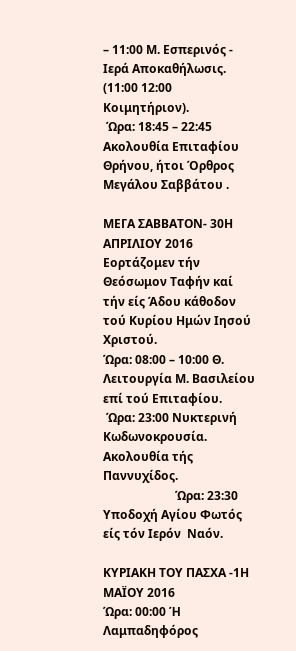– 11:00 Μ. Εσπερινός - Ιερά Αποκαθήλωσις. (11:00 12:00 Κοιμητήριον).
 Ώρα: 18:45 – 22:45 Ακολουθία Επιταφίου Θρήνου, ήτοι Όρθρος Μεγάλου Σαββάτου .

ΜΕΓΑ ΣΑΒΒΑΤΟΝ- 30Η  ΑΠΡΙΛΙΟΥ 2016
Εορτάζομεν τήν Θεόσωμον Ταφήν καί τήν είς Άδου κάθοδον τού Κυρίου Ημών Ιησού Χριστού.
Ώρα: 08:00 – 10:00 Θ. Λειτουργία Μ. Βασιλείου επί τού Επιταφίου.
 Ώρα: 23:00 Νυκτερινή  Κωδωνοκρουσία. Ακολουθία τής Παννυχίδος.
                        Ώρα: 23:30 Υποδοχή Αγίου Φωτός είς τόν Ιερόν  Ναόν.

ΚΥΡΙΑΚΗ ΤΟΥ ΠΑΣΧΑ -1Η ΜΑΪΟΥ 2016
Ώρα: 00:00 Ή Λαμπαδηφόρος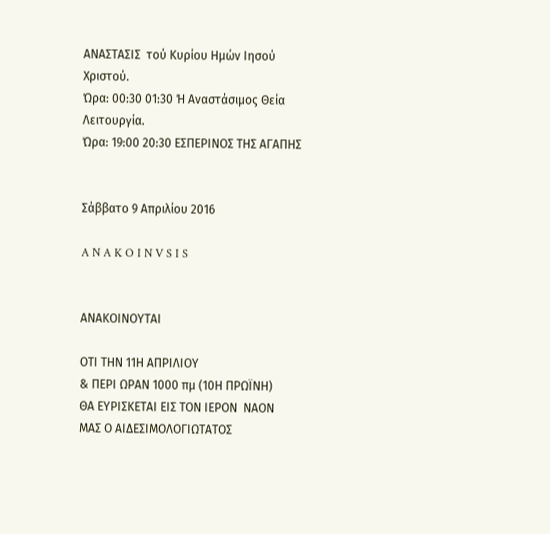ΑΝΑΣΤΑΣΙΣ  τού Κυρίου Ημών Ιησού Χριστού.
Ώρα: 00:30 01:30 Ή Αναστάσιμος Θεία Λειτουργία.
Ώρα: 19:00 20:30 ΕΣΠΕΡΙΝΟΣ ΤΗΣ ΑΓΑΠΗΣ


Σάββατο 9 Απριλίου 2016

A N A K O I N V S I S


ΑΝΑΚΟΙΝΟΥΤΑΙ

ΟΤΙ ΤΗΝ 11Η ΑΠΡΙΛΙΟΥ
& ΠΕΡΙ ΩΡΑΝ 1000 πμ (10Η ΠΡΩΪΝΗ)
ΘΑ ΕΥΡΙΣΚΕΤΑΙ ΕΙΣ ΤΟΝ ΙΕΡΟΝ  ΝΑΟΝ  ΜΑΣ Ο ΑΙΔΕΣΙΜΟΛΟΓΙΩΤΑΤΟΣ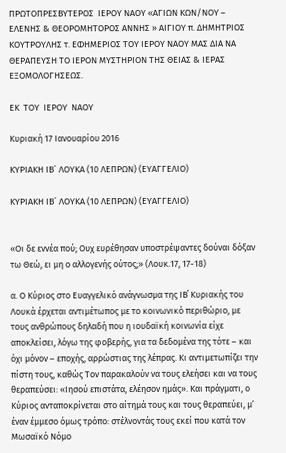ΠΡΩΤΟΠΡΕΣΒΥΤΕΡΟΣ  ΙΕΡΟΥ ΝΑΟΥ «ΑΓΙΩΝ ΚΩΝ/ΝΟΥ – ΕΛΕΝΗΣ & ΘΕΟΡΟΜΗΤΟΡΟΣ ΑΝΝΗΣ » ΑΙΓΙΟΥ π. ΔΗΜΗΤΡΙΟΣ  ΚΟΥΤΡΟΥΛΗΣ τ. ΕΦΗΜΕΡΙΟΣ ΤΟΥ ΙΕΡΟΥ ΝΑΟΥ ΜΑΣ ΔΙΑ ΝΑ ΘΕΡΑΠΕΥΣΗ ΤΟ ΙΕΡΟΝ ΜΥΣΤΗΡΙΟΝ ΤΗΣ ΘΕΙΑΣ & ΙΕΡΑΣ ΕΞΟΜΟΛΟΓΗΣΕΩΣ.

ΕΚ  ΤΟΥ  ΙΕΡΟΥ  ΝΑΟΥ

Κυριακή 17 Ιανουαρίου 2016

ΚΥΡΙΑΚΗ ΙΒ´ ΛΟΥΚΑ (10 ΛΕΠΡΩΝ) (ΕΥΑΓΓΕΛΙΟ)

ΚΥΡΙΑΚΗ ΙΒ´ ΛΟΥΚΑ (10 ΛΕΠΡΩΝ) (ΕΥΑΓΓΕΛΙΟ)


«Οι δε εννέα πού; Ουχ ευρέθησαν υποστρέψαντες δούναι δόξαν τω Θεώ, ει μη ο αλλογενής ούτος;» (Λουκ.17, 17-18)

α. Ο Κύριος στο Ευαγγελικό ανάγνωσμα της ΙΒ΄ Κυριακής του Λουκά έρχεται αντιμέτωπος με το κοινωνικό περιθώριο, με τους ανθρώπους δηλαδή που η ιουδαϊκή κοινωνία είχε αποκλείσει, λόγω της φοβερής, για τα δεδομένα της τότε – και όχι μόνον – εποχής, αρρώστιας της λέπρας. Κι αντιμετωπίζει την πίστη τους, καθώς Τον παρακαλούν να τους ελεήσει και να τους θεραπεύσει: «Ιησού επιστάτα, ελέησον ημάς». Και πράγματι, ο Κύριος ανταποκρίνεται στο αίτημά τους και τους θεραπεύει, μ’ έναν έμμεσο όμως τρόπο: στέλνοντάς τους εκεί που κατά τον Μωσαϊκό Νόμο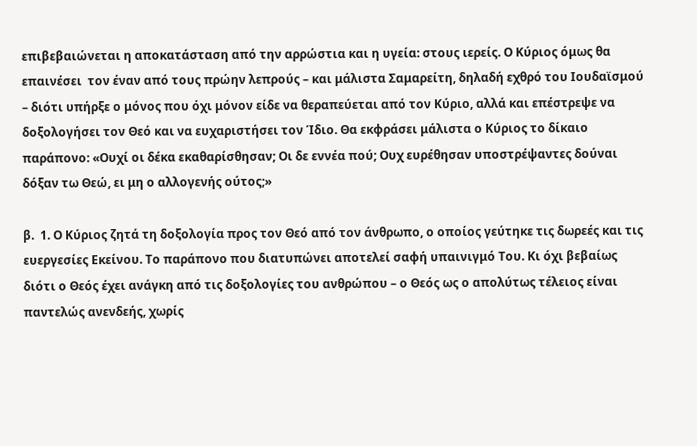επιβεβαιώνεται η αποκατάσταση από την αρρώστια και η υγεία: στους ιερείς. Ο Κύριος όμως θα επαινέσει  τον έναν από τους πρώην λεπρούς – και μάλιστα Σαμαρείτη, δηλαδή εχθρό του Ιουδαϊσμού – διότι υπήρξε ο μόνος που όχι μόνον είδε να θεραπεύεται από τον Κύριο, αλλά και επέστρεψε να δοξολογήσει τον Θεό και να ευχαριστήσει τον Ίδιο. Θα εκφράσει μάλιστα ο Κύριος το δίκαιο παράπονο: «Ουχί οι δέκα εκαθαρίσθησαν; Οι δε εννέα πού; Ουχ ευρέθησαν υποστρέψαντες δούναι δόξαν τω Θεώ, ει μη ο αλλογενής ούτος;»

β.  1. Ο Κύριος ζητά τη δοξολογία προς τον Θεό από τον άνθρωπο, ο οποίος γεύτηκε τις δωρεές και τις ευεργεσίες Εκείνου. Το παράπονο που διατυπώνει αποτελεί σαφή υπαινιγμό Του. Κι όχι βεβαίως διότι ο Θεός έχει ανάγκη από τις δοξολογίες του ανθρώπου – ο Θεός ως ο απολύτως τέλειος είναι παντελώς ανενδεής, χωρίς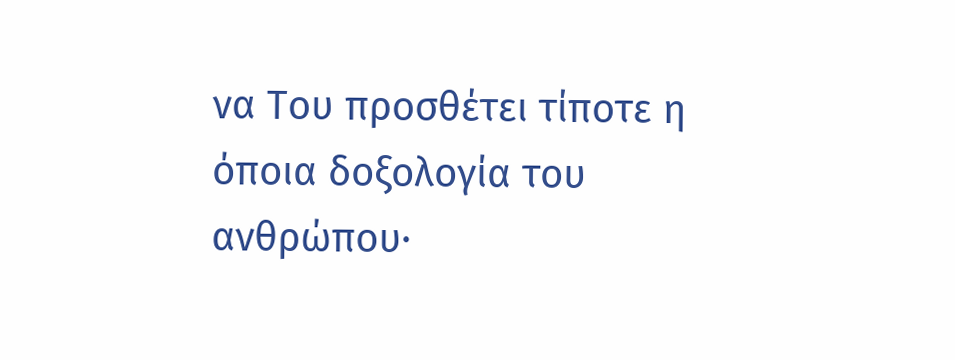να Του προσθέτει τίποτε η όποια δοξολογία του ανθρώπου∙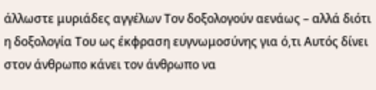άλλωστε μυριάδες αγγέλων Τον δοξολογούν αενάως – αλλά διότι η δοξολογία Του ως έκφραση ευγνωμοσύνης για ό,τι Αυτός δίνει στον άνθρωπο κάνει τον άνθρωπο να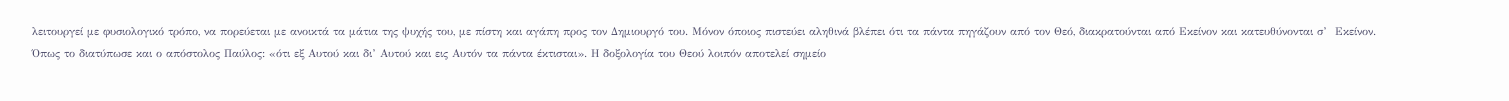λειτουργεί με φυσιολογικό τρόπο, να πορεύεται με ανοικτά τα μάτια της ψυχής του, με πίστη και αγάπη προς τον Δημιουργό του. Μόνον όποιος πιστεύει αληθινά βλέπει ότι τα πάντα πηγάζουν από τον Θεό, διακρατούνται από Εκείνον και κατευθύνονται σ’  Εκείνον. Όπως το διατύπωσε και ο απόστολος Παύλος: «ότι εξ Αυτού και δι’ Αυτού και εις Αυτόν τα πάντα έκτισται». Η δοξολογία του Θεού λοιπόν αποτελεί σημείο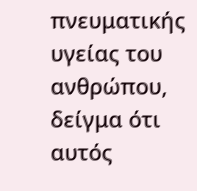πνευματικής υγείας του ανθρώπου, δείγμα ότι αυτός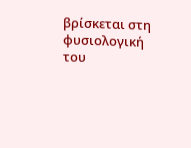βρίσκεται στη φυσιολογική του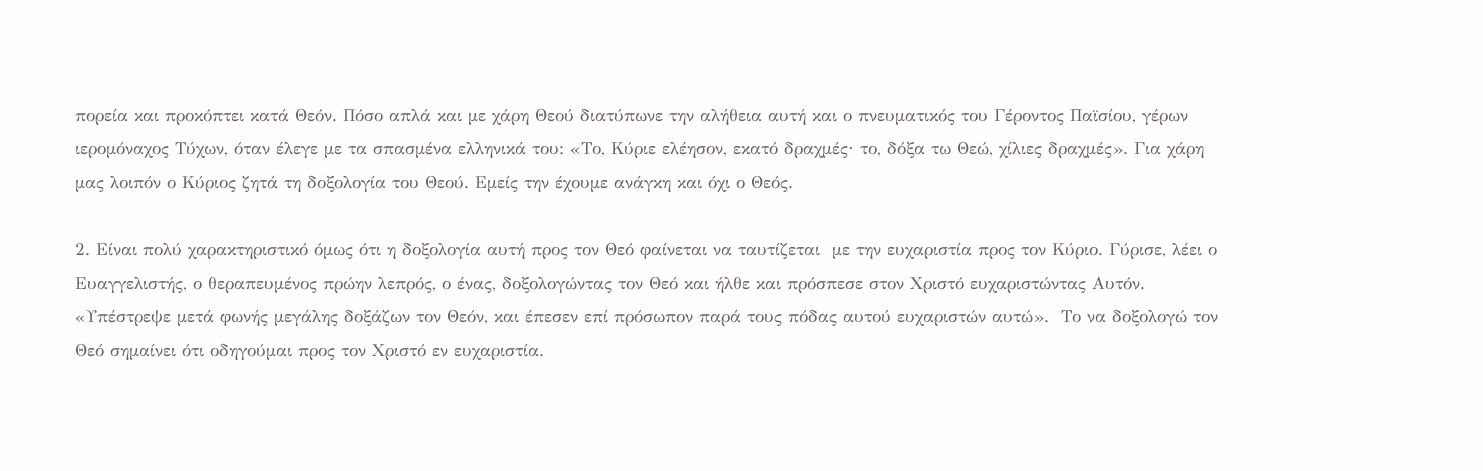πορεία και προκόπτει κατά Θεόν. Πόσο απλά και με χάρη Θεού διατύπωνε την αλήθεια αυτή και ο πνευματικός του Γέροντος Παϊσίου, γέρων ιερομόναχος Τύχων, όταν έλεγε με τα σπασμένα ελληνικά του: «Το, Κύριε ελέησον, εκατό δραχμές∙ το, δόξα τω Θεώ, χίλιες δραχμές». Για χάρη μας λοιπόν ο Κύριος ζητά τη δοξολογία του Θεού. Εμείς την έχουμε ανάγκη και όχι ο Θεός.

2. Είναι πολύ χαρακτηριστικό όμως ότι η δοξολογία αυτή προς τον Θεό φαίνεται να ταυτίζεται  με την ευχαριστία προς τον Κύριο. Γύρισε, λέει ο Ευαγγελιστής, ο θεραπευμένος πρώην λεπρός, ο ένας, δοξολογώντας τον Θεό και ήλθε και πρόσπεσε στον Χριστό ευχαριστώντας Αυτόν. «Υπέστρεψε μετά φωνής μεγάλης δοξάζων τον Θεόν, και έπεσεν επί πρόσωπον παρά τους πόδας αυτού ευχαριστών αυτώ».  Το να δοξολογώ τον Θεό σημαίνει ότι οδηγούμαι προς τον Χριστό εν ευχαριστία.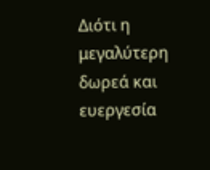Διότι η μεγαλύτερη δωρεά και ευεργεσία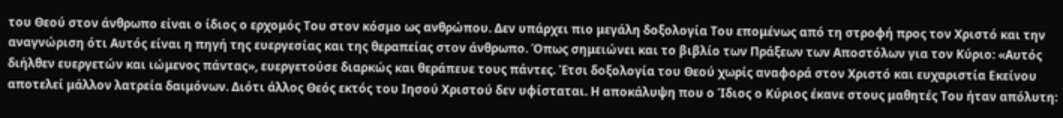του Θεού στον άνθρωπο είναι ο ίδιος ο ερχομός Του στον κόσμο ως ανθρώπου. Δεν υπάρχει πιο μεγάλη δοξολογία Του επομένως από τη στροφή προς τον Χριστό και την αναγνώριση ότι Αυτός είναι η πηγή της ευεργεσίας και της θεραπείας στον άνθρωπο. Όπως σημειώνει και το βιβλίο των Πράξεων των Αποστόλων για τον Κύριο: «Αυτός διήλθεν ευεργετών και ιώμενος πάντας», ευεργετούσε διαρκώς και θεράπευε τους πάντες. Έτσι δοξολογία του Θεού χωρίς αναφορά στον Χριστό και ευχαριστία Εκείνου αποτελεί μάλλον λατρεία δαιμόνων. Διότι άλλος Θεός εκτός του Ιησού Χριστού δεν υφίσταται. Η αποκάλυψη που ο Ίδιος ο Κύριος έκανε στους μαθητές Του ήταν απόλυτη: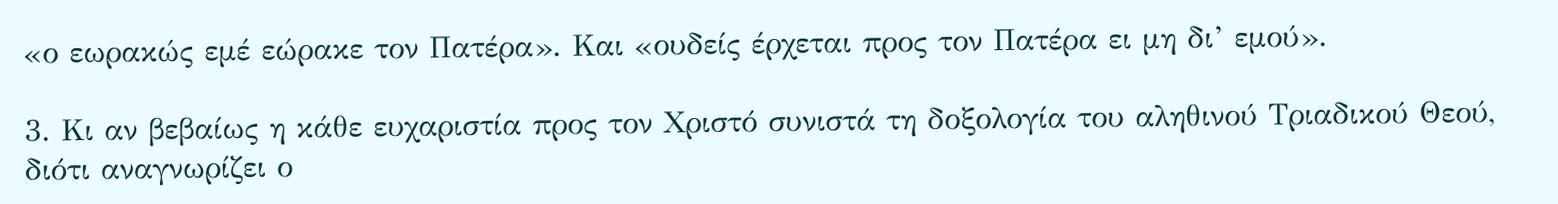«ο εωρακώς εμέ εώρακε τον Πατέρα». Και «ουδείς έρχεται προς τον Πατέρα ει μη δι’ εμού».

3. Κι αν βεβαίως η κάθε ευχαριστία προς τον Χριστό συνιστά τη δοξολογία του αληθινού Τριαδικού Θεού, διότι αναγνωρίζει ο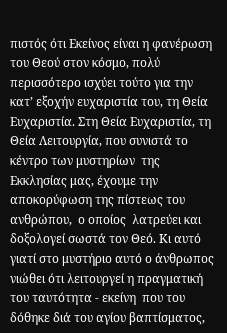πιστός ότι Εκείνος είναι η φανέρωση του Θεού στον κόσμο, πολύ περισσότερο ισχύει τούτο για την κατ’ εξοχήν ευχαριστία του, τη Θεία Ευχαριστία. Στη Θεία Ευχαριστία, τη Θεία Λειτουργία, που συνιστά το κέντρο των μυστηρίων  της Εκκλησίας μας, έχουμε την αποκορύφωση της πίστεως του ανθρώπου,  ο οποίος  λατρεύει και δοξολογεί σωστά τον Θεό. Κι αυτό γιατί στο μυστήριο αυτό ο άνθρωπος νιώθει ότι λειτουργεί η πραγματική του ταυτότητα - εκείνη  που του δόθηκε διά του αγίου βαπτίσματος,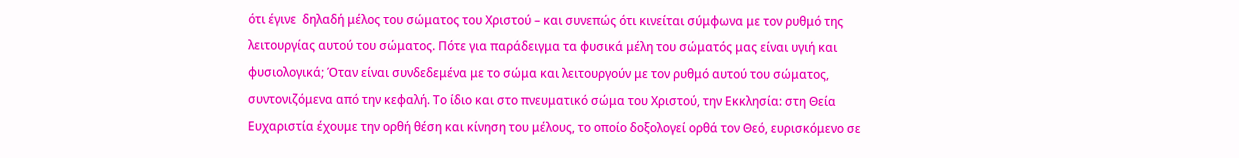ότι έγινε  δηλαδή μέλος του σώματος του Χριστού – και συνεπώς ότι κινείται σύμφωνα με τον ρυθμό της λειτουργίας αυτού του σώματος. Πότε για παράδειγμα τα φυσικά μέλη του σώματός μας είναι υγιή και φυσιολογικά; Όταν είναι συνδεδεμένα με το σώμα και λειτουργούν με τον ρυθμό αυτού του σώματος, συντονιζόμενα από την κεφαλή. Το ίδιο και στο πνευματικό σώμα του Χριστού, την Εκκλησία: στη Θεία Ευχαριστία έχουμε την ορθή θέση και κίνηση του μέλους, το οποίο δοξολογεί ορθά τον Θεό, ευρισκόμενο σε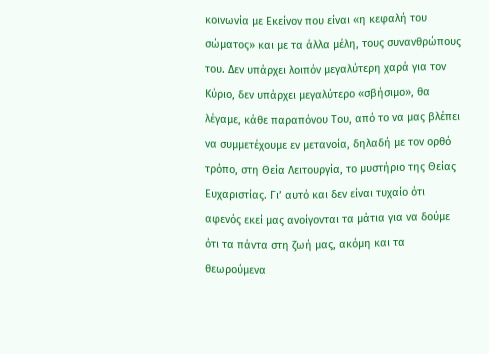κοινωνία με Εκείνον που είναι «η κεφαλή του σώματος» και με τα άλλα μέλη, τους συνανθρώπους του. Δεν υπάρχει λοιπόν μεγαλύτερη χαρά για τον Κύριο, δεν υπάρχει μεγαλύτερο «σβήσιμο», θα λέγαμε, κάθε παραπόνου Του, από το να μας βλέπει να συμμετέχουμε εν μετανοία, δηλαδή με τον ορθό τρόπο, στη Θεία Λειτουργία, το μυστήριο της Θείας Ευχαριστίας. Γι’ αυτό και δεν είναι τυχαίο ότι αφενός εκεί μας ανοίγονται τα μάτια για να δούμε ότι τα πάντα στη ζωή μας, ακόμη και τα θεωρούμενα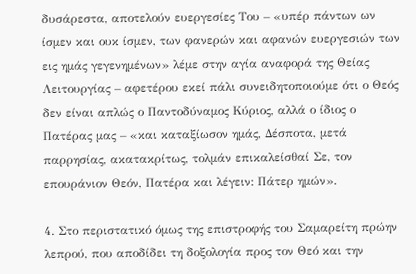δυσάρεστα, αποτελούν ευεργεσίες Του – «υπέρ πάντων ων ίσμεν και ουκ ίσμεν, των φανερών και αφανών ευεργεσιών των εις ημάς γεγενημένων» λέμε στην αγία αναφορά της Θείας Λειτουργίας – αφετέρου εκεί πάλι συνειδητοποιούμε ότι ο Θεός δεν είναι απλώς ο Παντοδύναμος Κύριος, αλλά ο ίδιος ο Πατέρας μας – «και καταξίωσον ημάς, Δέσποτα, μετά παρρησίας, ακατακρίτως, τολμάν επικαλείσθαί Σε, τον επουράνιον Θεόν, Πατέρα και λέγειν: Πάτερ ημών».

4. Στο περιστατικό όμως της επιστροφής του Σαμαρείτη πρώην λεπρού, που αποδίδει τη δοξολογία προς τον Θεό και την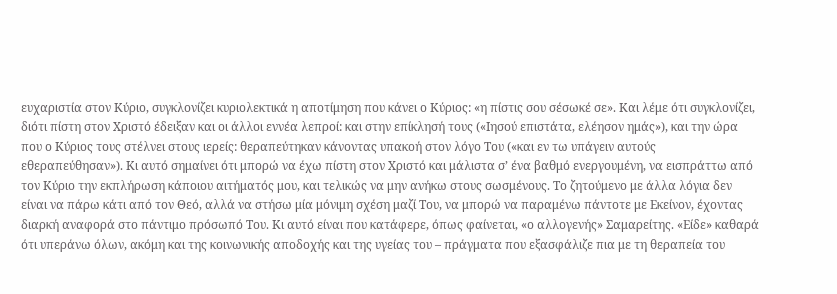ευχαριστία στον Κύριο, συγκλονίζει κυριολεκτικά η αποτίμηση που κάνει ο Κύριος: «η πίστις σου σέσωκέ σε». Και λέμε ότι συγκλονίζει, διότι πίστη στον Χριστό έδειξαν και οι άλλοι εννέα λεπροί: και στην επίκλησή τους («Ιησού επιστάτα, ελέησον ημάς»), και την ώρα που ο Κύριος τους στέλνει στους ιερείς: θεραπεύτηκαν κάνοντας υπακοή στον λόγο Του («και εν τω υπάγειν αυτούς εθεραπεύθησαν»). Κι αυτό σημαίνει ότι μπορώ να έχω πίστη στον Χριστό και μάλιστα σ’ ένα βαθμό ενεργουμένη, να εισπράττω από τον Κύριο την εκπλήρωση κάποιου αιτήματός μου, και τελικώς να μην ανήκω στους σωσμένους. Το ζητούμενο με άλλα λόγια δεν είναι να πάρω κάτι από τον Θεό, αλλά να στήσω μία μόνιμη σχέση μαζί Του, να μπορώ να παραμένω πάντοτε με Εκείνον, έχοντας διαρκή αναφορά στο πάντιμο πρόσωπό Του. Κι αυτό είναι που κατάφερε, όπως φαίνεται, «ο αλλογενής» Σαμαρείτης. «Είδε» καθαρά ότι υπεράνω όλων, ακόμη και της κοινωνικής αποδοχής και της υγείας του – πράγματα που εξασφάλιζε πια με τη θεραπεία του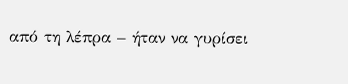από τη λέπρα – ήταν να γυρίσει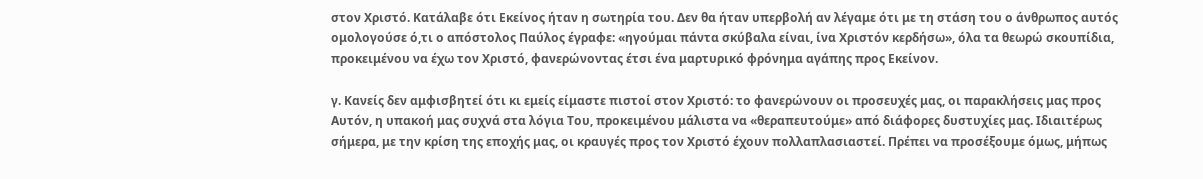στον Χριστό. Κατάλαβε ότι Εκείνος ήταν η σωτηρία του. Δεν θα ήταν υπερβολή αν λέγαμε ότι με τη στάση του ο άνθρωπος αυτός ομολογούσε ό,τι ο απόστολος Παύλος έγραφε: «ηγούμαι πάντα σκύβαλα είναι, ίνα Χριστόν κερδήσω», όλα τα θεωρώ σκουπίδια, προκειμένου να έχω τον Χριστό, φανερώνοντας έτσι ένα μαρτυρικό φρόνημα αγάπης προς Εκείνον.

γ. Κανείς δεν αμφισβητεί ότι κι εμείς είμαστε πιστοί στον Χριστό: το φανερώνουν οι προσευχές μας, οι παρακλήσεις μας προς Αυτόν, η υπακοή μας συχνά στα λόγια Του, προκειμένου μάλιστα να «θεραπευτούμε» από διάφορες δυστυχίες μας. Ιδιαιτέρως σήμερα, με την κρίση της εποχής μας, οι κραυγές προς τον Χριστό έχουν πολλαπλασιαστεί. Πρέπει να προσέξουμε όμως, μήπως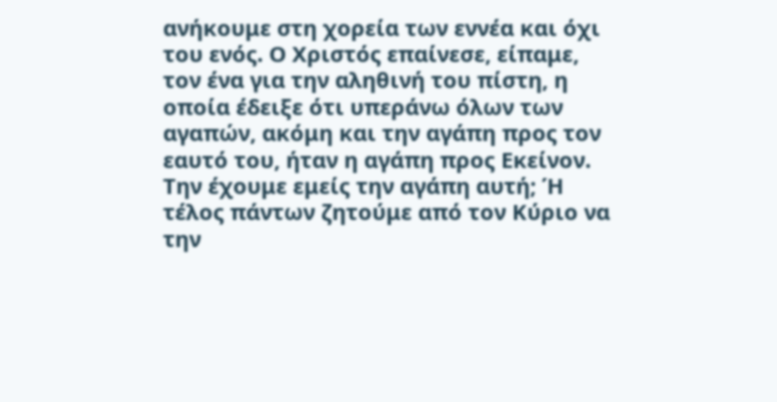ανήκουμε στη χορεία των εννέα και όχι του ενός. Ο Χριστός επαίνεσε, είπαμε, τον ένα για την αληθινή του πίστη, η οποία έδειξε ότι υπεράνω όλων των αγαπών, ακόμη και την αγάπη προς τον εαυτό του, ήταν η αγάπη προς Εκείνον. Την έχουμε εμείς την αγάπη αυτή; Ή τέλος πάντων ζητούμε από τον Κύριο να την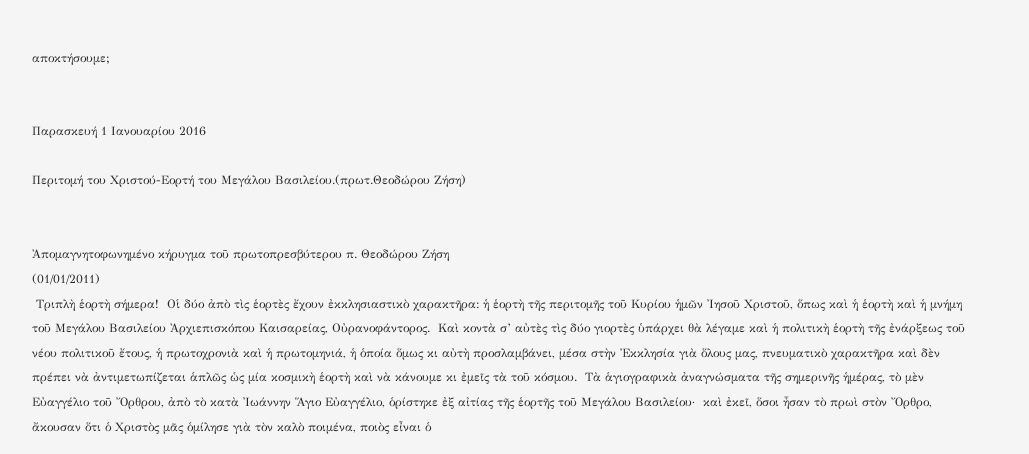αποκτήσουμε;


Παρασκευή 1 Ιανουαρίου 2016

Περιτομή του Χριστού-Εορτή του Μεγάλου Βασιλείου.(πρωτ.Θεοδώρου Ζήση)


Ἀπομαγνητοφωνημένο κήρυγμα τοῦ πρωτοπρεσβύτερου π. Θεοδώρου Ζήση
(01/01/2011)
 Τριπλὴ ἑορτὴ σήμερα!  Οἱ δύο ἀπὸ τὶς ἑορτὲς ἔχουν ἐκκλησιαστικὸ χαρακτῆρα: ἡ ἑορτὴ τῆς περιτομῆς τοῦ Κυρίου ἡμῶν Ἰησοῦ Χριστοῦ, ὅπως καὶ ἡ ἑορτὴ καὶ ἡ μνήμη τοῦ Μεγάλου Βασιλείου Ἀρχιεπισκόπου Καισαρείας, Οὐρανοφάντορος.  Καὶ κοντὰ σ’ αὐτὲς τὶς δύο γιορτὲς ὑπάρχει θὰ λέγαμε καὶ ἡ πολιτικὴ ἑορτὴ τῆς ἐνάρξεως τοῦ νέου πολιτικοῦ ἔτους, ἡ πρωτοχρονιὰ καὶ ἡ πρωτομηνιά, ἡ ὁποία ὅμως κι αὐτὴ προσλαμβάνει, μέσα στὴν Ἐκκλησία γιὰ ὅλους μας, πνευματικὸ χαρακτῆρα καὶ δὲν πρέπει νὰ ἀντιμετωπίζεται ἁπλῶς ὡς μία κοσμικὴ ἑορτὴ καὶ νὰ κάνουμε κι ἐμεῖς τὰ τοῦ κόσμου.  Τὰ ἁγιογραφικὰ ἀναγνώσματα τῆς σημερινῆς ἡμέρας, τὸ μὲν Εὐαγγέλιο τοῦ Ὄρθρου, ἀπὸ τὸ κατὰ Ἰωάννην Ἅγιο Εὐαγγέλιο, ὁρίστηκε ἐξ αἰτίας τῆς ἑορτῆς τοῦ Μεγάλου Βασιλείου·  καὶ ἐκεῖ, ὅσοι ἦσαν τὸ πρωὶ στὸν Ὄρθρο, ἄκουσαν ὅτι ὁ Χριστὸς μᾶς ὁμίλησε γιὰ τὸν καλὸ ποιμένα, ποιὸς εἶναι ὁ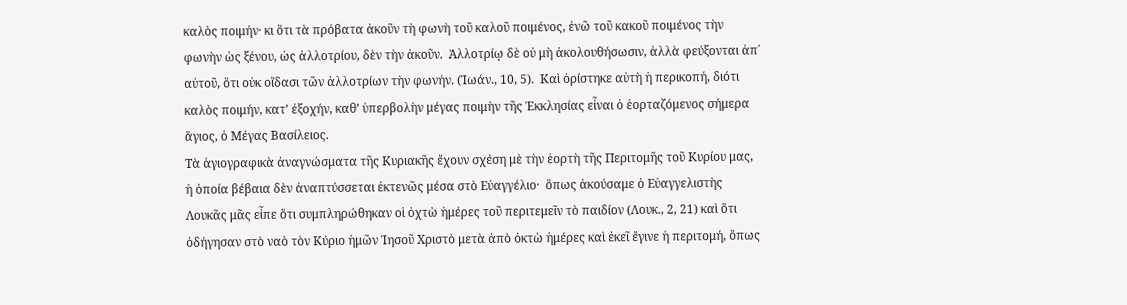καλὸς ποιμήν· κι ὅτι τὰ πρόβατα ἀκοῦν τὴ φωνὴ τοῦ καλοῦ ποιμένος, ἐνῶ τοῦ κακοῦ ποιμένος τὴν φωνὴν ὡς ξένου, ὡς ἀλλοτρίου, δὲν τὴν ἀκοῦν.  Ἀλλοτρίῳ δὲ οὐ μὴ ἀκολουθήσωσιν, ἀλλὰ φεύξονται ἀπ΄ αὐτοῦ, ὅτι οὐκ οἴδασι τῶν ἀλλοτρίων τὴν φωνήν. (Ἰωάν., 10, 5).  Καὶ ὁρίστηκε αὐτὴ ἡ περικοπή, διότι καλὸς ποιμήν, κατ’ ἐξοχήν, καθ’ ὑπερβολὴν μέγας ποιμὴν τῆς Ἐκκλησίας εἶναι ὁ ἑορταζόμενος σήμερα ἅγιος, ὁ Μέγας Βασίλειος.
Τὰ ἁγιογραφικὰ ἀναγνώσματα τῆς Κυριακῆς ἔχουν σχέση μὲ τὴν ἑορτὴ τῆς Περιτομῆς τοῦ Κυρίου μας, ἡ ὁποία βέβαια δὲν ἀναπτύσσεται ἐκτενῶς μέσα στὸ Εὐαγγέλιο·  ὅπως ἀκούσαμε ὁ Εὐαγγελιστὴς Λουκᾶς μᾶς εἶπε ὅτι συμπληρώθηκαν οἱ ὀχτὼ ἡμέρες τοῦ περιτεμεῖν τὸ παιδίον (Λουκ., 2, 21) καὶ ὅτι ὁδήγησαν στὸ ναὸ τὸν Κύριο ἡμῶν Ἰησοῦ Χριστὸ μετὰ ἀπὸ ὀκτὼ ἡμέρες καὶ ἐκεῖ ἔγινε ἡ περιτομή, ὅπως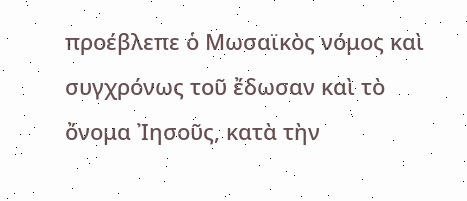προέβλεπε ὁ Μωσαϊκὸς νόμος καὶ συγχρόνως τοῦ ἔδωσαν καὶ τὸ ὄνομα Ἰησοῦς, κατὰ τὴν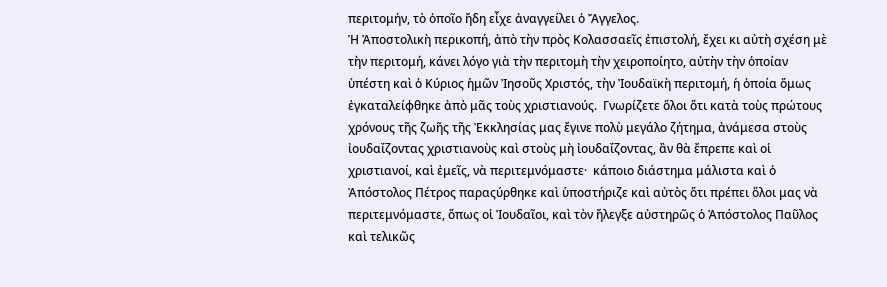περιτομήν, τὸ ὁποῖο ἤδη εἶχε ἀναγγείλει ὁ Ἄγγελος.
Ἡ Ἀποστολικὴ περικοπή, ἀπὸ τὴν πρὸς Κολασσαεῖς ἐπιστολή, ἔχει κι αὐτὴ σχέση μὲ τὴν περιτομή, κάνει λόγο γιὰ τὴν περιτομὴ τὴν χειροποίητο, αὐτὴν τὴν ὁποίαν ὑπέστη καὶ ὁ Κύριος ἡμῶν Ἰησοῦς Χριστός, τὴν Ἰουδαϊκὴ περιτομή, ἡ ὁποία ὅμως ἐγκαταλείφθηκε ἀπὸ μᾶς τοὺς χριστιανούς.  Γνωρίζετε ὅλοι ὅτι κατὰ τοὺς πρώτους χρόνους τῆς ζωῆς τῆς Ἐκκλησίας μας ἔγινε πολὺ μεγάλο ζήτημα, ἀνάμεσα στοὺς ἰουδαΐζοντας χριστιανοὺς καὶ στοὺς μὴ ἰουδαΐζοντας, ἂν θὰ ἔπρεπε καὶ οἱ χριστιανοί, καὶ ἐμεῖς, νὰ περιτεμνόμαστε·  κάποιο διάστημα μάλιστα καὶ ὁ Ἀπόστολος Πέτρος παραςύρθηκε καὶ ὑποστήριζε καὶ αὐτὸς ὅτι πρέπει ὅλοι μας νὰ περιτεμνόμαστε, ὅπως οἱ Ἰουδαῖοι, καὶ τὸν ἤλεγξε αὐστηρῶς ὁ Ἀπόστολος Παῦλος καὶ τελικῶς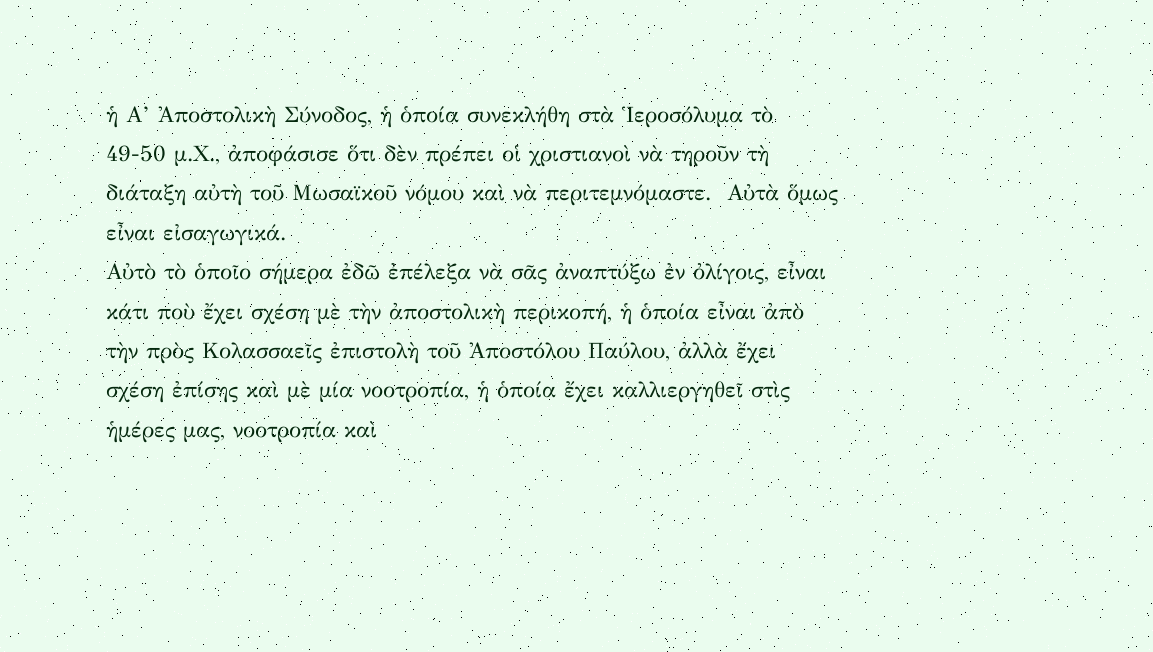ἡ Α’ Ἀποστολικὴ Σύνοδος, ἡ ὁποία συνεκλήθη στὰ Ἱεροσόλυμα τὸ 49-50 μ.Χ., ἀποφάσισε ὅτι δὲν πρέπει οἱ χριστιανοὶ νὰ τηροῦν τὴ διάταξη αὐτὴ τοῦ Μωσαϊκοῦ νόμου καὶ νὰ περιτεμνόμαστε.  Αὐτὰ ὅμως εἶναι εἰσαγωγικά.
Αὐτὸ τὸ ὁποῖο σήμερα ἐδῶ ἐπέλεξα νὰ σᾶς ἀναπτύξω ἐν ὀλίγοις, εἶναι κάτι ποὺ ἔχει σχέση μὲ τὴν ἀποστολικὴ περικοπή, ἡ ὁποία εἶναι ἀπὸ τὴν πρὸς Κολασσαεῖς ἐπιστολὴ τοῦ Ἀποστόλου Παύλου, ἀλλὰ ἔχει σχέση ἐπίσης καὶ μὲ μία νοοτροπία, ἡ ὁποία ἔχει καλλιεργηθεῖ στὶς ἡμέρες μας, νοοτροπία καὶ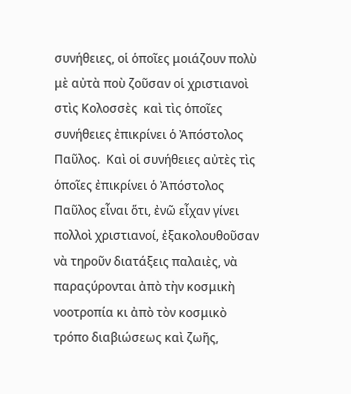συνήθειες, οἱ ὁποῖες μοιάζουν πολὺ μὲ αὐτὰ ποὺ ζοῦσαν οἱ χριστιανοὶ στὶς Κολοσσὲς  καὶ τὶς ὁποῖες συνήθειες ἐπικρίνει ὁ Ἀπόστολος Παῦλος.  Καὶ οἱ συνήθειες αὐτὲς τὶς ὁποῖες ἐπικρίνει ὁ Ἀπόστολος Παῦλος εἶναι ὅτι, ἐνῶ εἶχαν γίνει πολλοὶ χριστιανοί, ἐξακολουθοῦσαν νὰ τηροῦν διατάξεις παλαιὲς, νὰ παραςύρονται ἀπὸ τὴν κοσμικὴ νοοτροπία κι ἀπὸ τὸν κοσμικὸ τρόπο διαβιώσεως καὶ ζωῆς,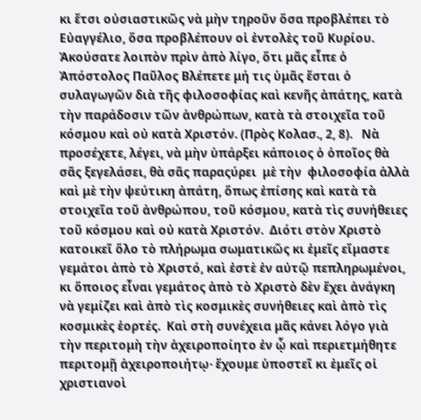κι ἔτσι οὐσιαστικῶς νὰ μὴν τηροῦν ὅσα προβλέπει τὸ Εὐαγγέλιο, ὅσα προβλέπουν οἱ ἐντολὲς τοῦ Κυρίου.
Ἀκούσατε λοιπὸν πρὶν ἀπὸ λίγο, ὅτι μᾶς εἶπε ὁ Ἀπόστολος Παῦλος Βλέπετε μή τις ὑμᾶς ἔσται ὁ συλαγωγῶν διὰ τῆς φιλοσοφίας καὶ κενῆς ἀπάτης, κατὰ τὴν παράδοσιν τῶν ἀνθρώπων, κατὰ τὰ στοιχεῖα τοῦ κόσμου καὶ οὐ κατὰ Χριστόν. (Πρὸς Κολασ., 2, 8).   Νὰ προσέχετε, λέγει, νὰ μὴν ὑπάρξει κάποιος ὁ ὁποῖος θὰ σᾶς ξεγελάσει, θὰ σᾶς παραςύρει  μὲ τὴν  φιλοσοφία ἀλλὰ καὶ μὲ τὴν ψεύτικη ἀπάτη, ὅπως ἐπίσης καὶ κατὰ τὰ στοιχεῖα τοῦ ἀνθρώπου, τοῦ κόσμου, κατὰ τὶς συνήθειες τοῦ κόσμου καὶ οὐ κατὰ Χριστόν.  Διότι στὸν Χριστὸ κατοικεῖ ὅλο τὸ πλήρωμα σωματικῶς κι ἐμεῖς εἴμαστε γεμάτοι ἀπὸ τὸ Χριστό, καὶ ἐστὲ ἐν αὐτῷ πεπληρωμένοι, κι ὅποιος εἶναι γεμάτος ἀπὸ τὸ Χριστὸ δὲν ἔχει ἀνάγκη νὰ γεμίζει καὶ ἀπὸ τὶς κοσμικὲς συνήθειες καὶ ἀπὸ τὶς κοσμικὲς ἑορτές.  Καὶ στὴ συνέχεια μᾶς κάνει λόγο γιὰ τὴν περιτομὴ τὴν ἀχειροποίητο ἐν ᾧ καὶ περιετμήθητε περιτομῇ ἀχειροποιήτῳ· ἔχουμε ὑποστεῖ κι ἐμεῖς οἱ χριστιανοὶ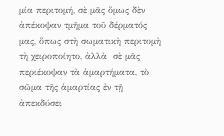μία περιτομή, σὲ μᾶς ὅμως δὲν ἀπέκοψαν τμῆμα τοῦ δέρματός μας, ὅπως στὴ σωματικὴ περιτομὴ τὴ χειροποίητο, ἀλλὰ  σὲ μᾶς περιέκοψαν τὰ ἁμαρτήματα, τὸ σῶμα τῆς ἁμαρτίας ἐν τῇ ἀπεκδύσει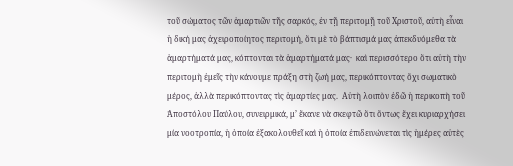τοῦ σώματος τῶν ἁμαρτιῶν τῆς σαρκός, ἐν τῇ περιτομῇ τοῦ Χριστοῦ, αὐτὴ εἶναι ἡ δική μας ἀχειροποίητος περιτομή, ὅτι μὲ τὸ βάπτισμά μας ἀπεκδυόμεθα τὰ ἁμαρτήματά μας, κόπτονται τὰ ἁμαρτήματά μας·  καὶ περισσότερο ὅτι αὐτὴ τὴν περιτομὴ ἐμεῖς τὴν κάνουμε πράξη στὴ ζωή μας, περικόπτοντας ὄχι σωματικὸ μέρος, ἀλλὰ περικόπτοντας τὶς ἁμαρτίες μας.  Αὐτὴ λοιπὸν ἐδῶ ἡ περικοπὴ τοῦ Ἀποστόλου Παύλου, συνειρμικά, μ’ ἔκανε νὰ σκεφτῶ ὅτι ὄντως ἔχει κυριαρχήσει μία νοοτροπία, ἡ ὁποία ἐξακολουθεῖ καὶ ἡ ὁποία ἐπιδεινώνεται τὶς ἡμέρες αὐτὲς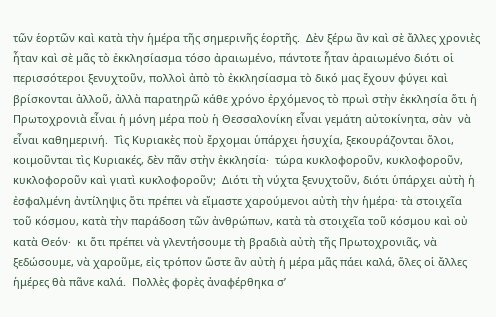τῶν ἑορτῶν καὶ κατὰ τὴν ἡμέρα τῆς σημερινῆς ἑορτῆς.  Δὲν ξέρω ἂν καὶ σὲ ἄλλες χρονιὲς ἦταν καὶ σὲ μᾶς τὸ ἐκκλησίασμα τόσο ἀραιωμένο, πάντοτε ἦταν ἀραιωμένο διότι οἱ περισσότεροι ξενυχτοῦν, πολλοὶ ἀπὸ τὸ ἐκκλησίασμα τὸ δικό μας ἔχουν φύγει καὶ βρίσκονται ἀλλοῦ, ἀλλὰ παρατηρῶ κάθε χρόνο ἐρχόμενος τὸ πρωὶ στὴν ἐκκλησία ὅτι ἡ Πρωτοχρονιὰ εἶναι ἡ μόνη μέρα ποὺ ἡ Θεσσαλονίκη εἶναι γεμάτη αὐτοκίνητα, σὰν  νὰ εἶναι καθημερινή.  Τὶς Κυριακὲς ποὺ ἔρχομαι ὑπάρχει ἡσυχία, ξεκουράζονται ὅλοι, κοιμοῦνται τὶς Κυριακές, δὲν πᾶν στὴν ἐκκλησία·  τώρα κυκλοφοροῦν, κυκλοφοροῦν, κυκλοφοροῦν καὶ γιατὶ κυκλοφοροῦν;  Διότι τὴ νύχτα ξενυχτοῦν, διότι ὑπάρχει αὐτὴ ἡ ἐσφαλμένη ἀντίληψις ὅτι πρέπει νὰ εἴμαστε χαρούμενοι αὐτὴ τὴν ἡμέρα· τὰ στοιχεῖα τοῦ κόσμου, κατὰ τὴν παράδοση τῶν ἀνθρώπων, κατὰ τὰ στοιχεῖα τοῦ κόσμου καὶ οὐ κατὰ Θεόν·  κι ὅτι πρέπει νὰ γλεντήσουμε τὴ βραδιὰ αὐτὴ τῆς Πρωτοχρονιᾶς, νὰ ξεδώσουμε, νὰ χαροῦμε, εἰς τρόπον ὥστε ἂν αὐτὴ ἡ μέρα μᾶς πάει καλά, ὅλες οἱ ἄλλες ἡμέρες θὰ πᾶνε καλά.  Πολλὲς φορὲς ἀναφέρθηκα σ’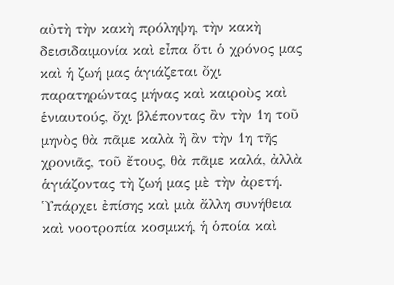αὐτὴ τὴν κακὴ πρόληψη, τὴν κακὴ δεισιδαιμονία καὶ εἶπα ὅτι ὁ χρόνος μας καὶ ἡ ζωή μας ἁγιάζεται ὄχι παρατηρώντας μήνας καὶ καιροὺς καὶ ἑνιαυτούς, ὄχι βλέποντας ἂν τὴν 1η τοῦ μηνὸς θὰ πᾶμε καλὰ ἢ ἂν τὴν 1η τῆς χρονιᾶς, τοῦ ἔτους, θὰ πᾶμε καλά, ἀλλὰ ἁγιάζοντας τὴ ζωή μας μὲ τὴν ἀρετή.
Ὑπάρχει ἐπίσης καὶ μιὰ ἄλλη συνήθεια καὶ νοοτροπία κοσμική, ἡ ὁποία καὶ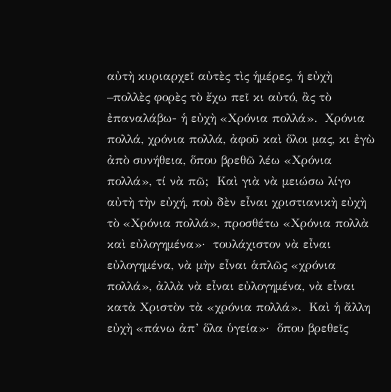αὐτὴ κυριαρχεῖ αὐτὲς τὶς ἡμέρες, ἡ εὐχὴ –πολλὲς φορὲς τὸ ἔχω πεῖ κι αὐτό, ἂς τὸ ἐπαναλάβω- ἡ εὐχὴ «Χρόνια πολλά».  Χρόνια πολλά, χρόνια πολλά, ἀφοῦ καὶ ὅλοι μας, κι ἐγὼ ἀπὸ συνήθεια, ὅπου βρεθῶ λέω «Χρόνια πολλά», τί νὰ πῶ;  Καὶ γιὰ νὰ μειώσω λίγο αὐτὴ τὴν εὐχή, ποὺ δὲν εἶναι χριστιανικὴ εὐχὴ τὸ «Χρόνια πολλά», προσθέτω «Χρόνια πολλὰ καὶ εὐλογημένα»·  τουλάχιστον νὰ εἶναι εὐλογημένα, νὰ μὴν εἶναι ἁπλῶς «χρόνια πολλά», ἀλλὰ νὰ εἶναι εὐλογημένα, νὰ εἶναι κατὰ Χριστὸν τὰ «χρόνια πολλά».  Καὶ ἡ ἄλλη εὐχὴ «πάνω ἀπ’ ὅλα ὑγεία»·  ὅπου βρεθεῖς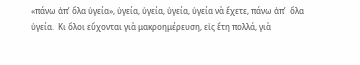«πάνω ἀπ’ ὅλα ὑγεία», ὑγεία, ὑγεία, ὑγεία, ὑγεία νὰ ἔχετε, πάνω ἀπ’  ὅλα ὑγεία.  Κι ὅλοι εὔχονται γιὰ μακροημέρευση, εἰς ἔτη πολλά, γιὰ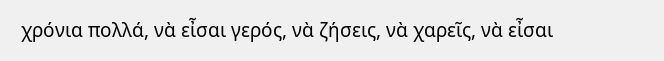χρόνια πολλά, νὰ εἶσαι γερός, νὰ ζήσεις, νὰ χαρεῖς, νὰ εἶσαι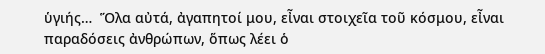ὑγιής…  Ὅλα αὐτά, ἀγαπητοί μου, εἶναι στοιχεῖα τοῦ κόσμου, εἶναι παραδόσεις ἀνθρώπων, ὅπως λέει ὁ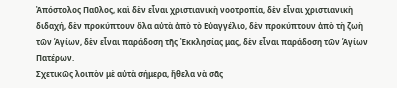Ἀπόστολος Παῦλος, καὶ δὲν εἶναι χριστιανικὴ νοοτροπία, δὲν εἶναι χριστιανικὴ διδαχή, δὲν προκύπτουν ὅλα αὐτὰ ἀπὸ τὸ Εὐαγγέλιο, δὲν προκύπτουν ἀπὸ τὴ ζωὴ τῶν Ἁγίων, δὲν εἶναι παράδοση τῆς Ἐκκλησίας μας, δὲν εἶναι παράδοση τῶν Ἁγίων Πατέρων.
Σχετικῶς λοιπὸν μὲ αὐτὰ σήμερα, ἤθελα νὰ σᾶς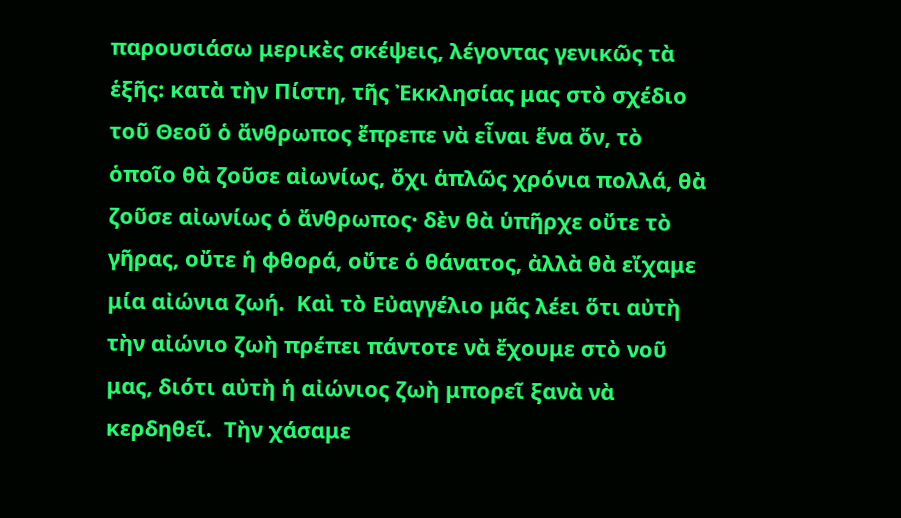παρουσιάσω μερικὲς σκέψεις, λέγοντας γενικῶς τὰ ἑξῆς: κατὰ τὴν Πίστη, τῆς Ἐκκλησίας μας στὸ σχέδιο τοῦ Θεοῦ ὁ ἄνθρωπος ἔπρεπε νὰ εἶναι ἕνα ὄν, τὸ ὁποῖο θὰ ζοῦσε αἰωνίως, ὄχι ἁπλῶς χρόνια πολλά, θὰ ζοῦσε αἰωνίως ὁ ἄνθρωπος· δὲν θὰ ὑπῆρχε οὔτε τὸ γῆρας, οὔτε ἡ φθορά, οὔτε ὁ θάνατος, ἀλλὰ θὰ εἴχαμε μία αἰώνια ζωή.  Καὶ τὸ Εὐαγγέλιο μᾶς λέει ὅτι αὐτὴ τὴν αἰώνιο ζωὴ πρέπει πάντοτε νὰ ἔχουμε στὸ νοῦ μας, διότι αὐτὴ ἡ αἰώνιος ζωὴ μπορεῖ ξανὰ νὰ κερδηθεῖ.  Τὴν χάσαμε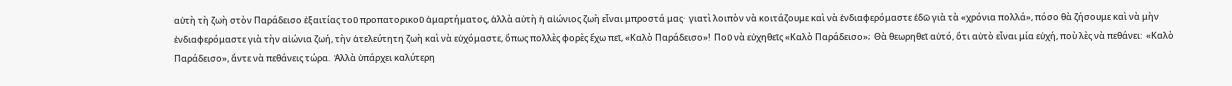αὐτὴ τὴ ζωὴ στὸν Παράδεισο ἐξαιτίας τοῦ προπατορικοῦ ἁμαρτήματος, ἀλλὰ αὐτὴ ἡ αἰώνιος ζωὴ εἶναι μπροστά μας·  γιατὶ λοιπὸν νὰ κοιτάζουμε καὶ νὰ ἐνδιαφερόμαστε ἐδῶ γιὰ τὰ «χρόνια πολλά», πόσο θὰ ζήσουμε καὶ νὰ μὴν ἐνδιαφερόμαστε γιὰ τὴν αἰώνια ζωή, τὴν ἀτελεύτητη ζωὴ καὶ νὰ εὐχόμαστε, ὅπως πολλὲς φορὲς ἔχω πεῖ, «Καλὸ Παράδεισο»!  Ποῦ νὰ εὐχηθεῖς «Καλὸ Παράδεισο»;  Θὰ θεωρηθεῖ αὐτό, ὅτι αὐτὸ εἶναι μία εὐχή, ποὺ λὲς νὰ πεθάνει:  «Καλὸ Παράδεισο», ἄντε νὰ πεθάνεις τώρα.  Ἀλλὰ ὑπάρχει καλύτερη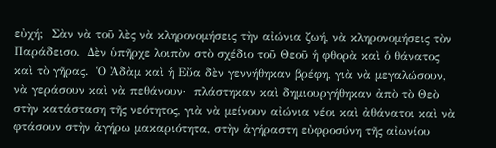εὐχή;  Σὰν νὰ τοῦ λὲς νὰ κληρονομήσεις τὴν αἰώνια ζωή, νὰ κληρονομήσεις τὸν Παράδεισο.  Δὲν ὑπῆρχε λοιπὸν στὸ σχέδιο τοῦ Θεοῦ ἡ φθορὰ καὶ ὁ θάνατος καὶ τὸ γῆρας.  Ὁ Ἀδὰμ καὶ ἡ Εὔα δὲν γεννήθηκαν βρέφη, γιὰ νὰ μεγαλώσουν, νὰ γεράσουν καὶ νὰ πεθάνουν·  πλάστηκαν καὶ δημιουργήθηκαν ἀπὸ τὸ Θεὸ στὴν κατάσταση τῆς νεότητος, γιὰ νὰ μείνουν αἰώνια νέοι καὶ ἀθάνατοι καὶ νὰ φτάσουν στὴν ἀγήρω μακαριότητα, στὴν ἀγήραστη εὐφροσύνη τῆς αἰωνίου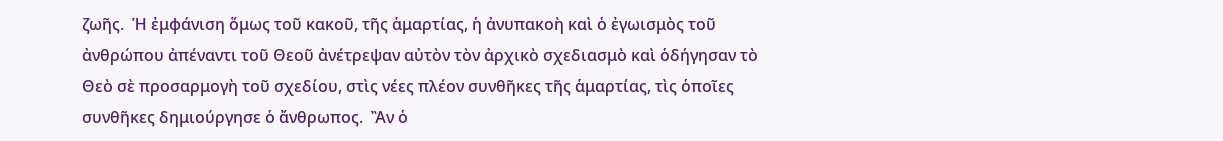ζωῆς.  Ἡ ἐμφάνιση ὅμως τοῦ κακοῦ, τῆς ἁμαρτίας, ἡ ἀνυπακοὴ καὶ ὁ ἐγωισμὸς τοῦ ἀνθρώπου ἀπέναντι τοῦ Θεοῦ ἀνέτρεψαν αὐτὸν τὸν ἀρχικὸ σχεδιασμὸ καὶ ὁδήγησαν τὸ Θεὸ σὲ προσαρμογὴ τοῦ σχεδίου, στὶς νέες πλέον συνθῆκες τῆς ἁμαρτίας, τὶς ὁποῖες συνθῆκες δημιούργησε ὁ ἄνθρωπος.  Ἂν ὁ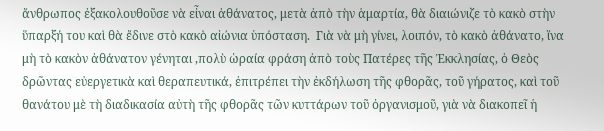ἄνθρωπος ἐξακολουθοῦσε νὰ εἶναι ἀθάνατος, μετὰ ἀπὸ τὴν ἁμαρτία, θὰ διαιώνιζε τὸ κακὸ στὴν ὕπαρξή του καὶ θὰ ἔδινε στὸ κακὸ αἰώνια ὑπόσταση.  Γιὰ νὰ μὴ γίνει, λοιπόν, τὸ κακὸ ἀθάνατο, ἵνα μὴ τὸ κακὸν ἀθάνατον γένηται ,πολὺ ὡραία φράση ἀπὸ τοὺς Πατέρες τῆς Ἐκκλησίας, ὁ Θεὸς δρῶντας εὐεργετικὰ καὶ θεραπευτικά, ἐπιτρέπει τὴν ἐκδήλωση τῆς φθορᾶς, τοῦ γήρατος, καὶ τοῦ θανάτου μὲ τὴ διαδικασία αὐτὴ τῆς φθορᾶς τῶν κυττάρων τοῦ ὀργανισμοῦ, γιὰ νὰ διακοπεῖ ἡ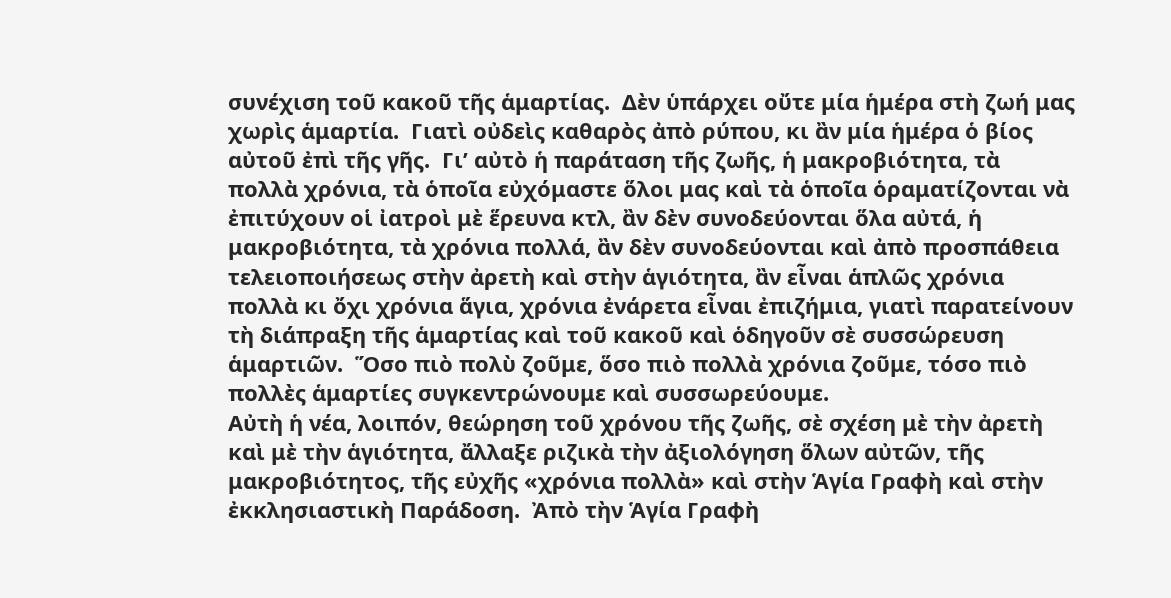συνέχιση τοῦ κακοῦ τῆς ἁμαρτίας.  Δὲν ὑπάρχει οὔτε μία ἡμέρα στὴ ζωή μας χωρὶς ἁμαρτία.  Γιατὶ οὐδεὶς καθαρὸς ἀπὸ ρύπου, κι ἂν μία ἡμέρα ὁ βίος αὐτοῦ ἐπὶ τῆς γῆς.  Γι’ αὐτὸ ἡ παράταση τῆς ζωῆς, ἡ μακροβιότητα, τὰ πολλὰ χρόνια, τὰ ὁποῖα εὐχόμαστε ὅλοι μας καὶ τὰ ὁποῖα ὁραματίζονται νὰ ἐπιτύχουν οἱ ἰατροὶ μὲ ἕρευνα κτλ, ἂν δὲν συνοδεύονται ὅλα αὐτά, ἡ μακροβιότητα, τὰ χρόνια πολλά, ἂν δὲν συνοδεύονται καὶ ἀπὸ προσπάθεια τελειοποιήσεως στὴν ἀρετὴ καὶ στὴν ἁγιότητα, ἂν εἶναι ἁπλῶς χρόνια πολλὰ κι ὄχι χρόνια ἅγια, χρόνια ἐνάρετα εἶναι ἐπιζήμια, γιατὶ παρατείνουν τὴ διάπραξη τῆς ἁμαρτίας καὶ τοῦ κακοῦ καὶ ὁδηγοῦν σὲ συσσώρευση ἁμαρτιῶν.  Ὅσο πιὸ πολὺ ζοῦμε, ὅσο πιὸ πολλὰ χρόνια ζοῦμε, τόσο πιὸ πολλὲς ἁμαρτίες συγκεντρώνουμε καὶ συσσωρεύουμε.
Αὐτὴ ἡ νέα, λοιπόν, θεώρηση τοῦ χρόνου τῆς ζωῆς, σὲ σχέση μὲ τὴν ἀρετὴ καὶ μὲ τὴν ἁγιότητα, ἄλλαξε ριζικὰ τὴν ἀξιολόγηση ὅλων αὐτῶν, τῆς μακροβιότητος, τῆς εὐχῆς «χρόνια πολλὰ» καὶ στὴν Ἁγία Γραφὴ καὶ στὴν ἐκκλησιαστικὴ Παράδοση.  Ἀπὸ τὴν Ἁγία Γραφὴ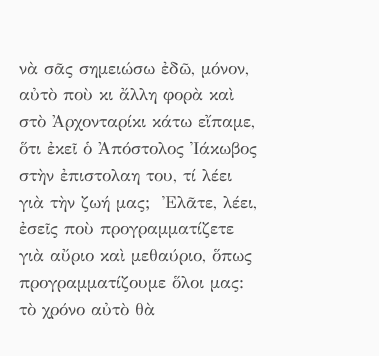νὰ σᾶς σημειώσω ἐδῶ, μόνον, αὐτὸ ποὺ κι ἄλλη φορὰ καὶ στὸ Ἀρχονταρίκι κάτω εἴπαμε, ὅτι ἐκεῖ ὁ Ἀπόστολος Ἰάκωβος στὴν ἐπιστολαη του, τί λέει γιὰ τὴν ζωή μας;  Ἐλᾶτε, λέει, ἐσεῖς ποὺ προγραμματίζετε γιὰ αὔριο καὶ μεθαύριο, ὅπως προγραμματίζουμε ὅλοι μας: τὸ χρόνο αὐτὸ θὰ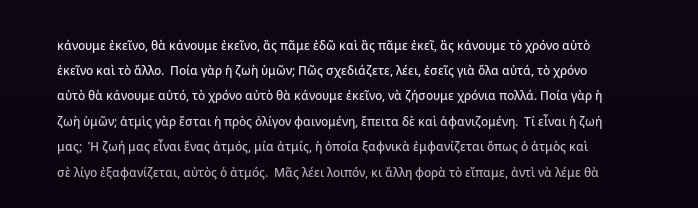κάνουμε ἐκεῖνο, θὰ κάνουμε ἐκεῖνο, ἂς πᾶμε ἐδῶ καὶ ἂς πᾶμε ἐκεῖ, ἂς κάνουμε τὸ χρόνο αὐτὸ ἐκεῖνο καὶ τὸ ἄλλο.  Ποία γὰρ ἡ ζωὴ ὑμῶν; Πῶς σχεδιάζετε, λέει, ἐσεῖς γιὰ ὅλα αὐτά, τὸ χρόνο αὐτὸ θὰ κάνουμε αὐτό, τὸ χρόνο αὐτὸ θὰ κάνουμε ἐκεῖνο, νὰ ζήσουμε χρόνια πολλά. Ποία γὰρ ἡ ζωὴ ὑμῶν; ἀτμὶς γὰρ ἔσται ἡ πρὸς ὀλίγον φαινομένη, ἔπειτα δὲ καὶ ἀφανιζομένη.  Τί εἶναι ἡ ζωή μας;  Ἡ ζωή μας εἶναι ἕνας ἀτμός, μία ἀτμίς, ἡ ὁποία ξαφνικὰ ἐμφανίζεται ὅπως ὁ ἀτμὸς καὶ σὲ λίγο ἐξαφανίζεται, αὐτὸς ὁ ἀτμός.  Μᾶς λέει λοιπόν, κι ἄλλη φορὰ τὸ εἴπαμε, ἀντὶ νὰ λέμε θὰ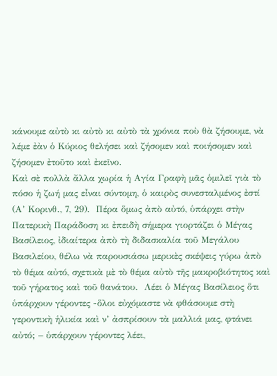κάνουμε αὐτὸ κι αὐτὸ κι αὐτὸ τὰ χρόνια ποὺ θὰ ζήσουμε, νὰ λέμε ἐὰν ὁ Κύριος θελήσει καὶ ζήσομεν καὶ ποιήσομεν καὶ ζήσομεν ἐτοῦτο καὶ ἐκεῖνο.
Καὶ σὲ πολλὰ ἄλλα χωρία ἡ Αγία Γραφὴ μᾶς ὁμιλεῖ γιὰ τὸ πόσο ἡ ζωή μας εἶναι σύντομη, ὁ καιρὸς συνεσταλμένος ἐστί  (Α’ Κορινθ., 7, 29).  Πέρα ὅμως ἀπὸ αὐτό, ὑπάρχει στὴν Πατερικὴ Παράδοση κι ἐπειδὴ σήμερα γιορτάζει ὁ Μέγας Βασίλειος, ἰδιαίτερα ἀπὸ τὴ διδασκαλία τοῦ Μεγάλου Βασιλείου, θέλω νὰ παρουσιάσω μερικὲς σκέψεις γύρω ἀπὸ τὸ θέμα αὐτό, σχετικὰ μὲ τὸ θέμα αὐτὸ τῆς μακροβιότητος καὶ τοῦ γήρατος καὶ τοῦ θανάτου.  Λέει ὁ Μέγας Βασίλειος ὅτι ὑπάρχουν γέροντες -ὅλοι εὐχόμαστε νὰ φθάσουμε στὴ γεροντικὴ ἡλικία καὶ ν’ ἀσπρίσουν τὰ μαλλιά μας, φτάνει αὐτό; – ὑπάρχουν γέροντες λέει,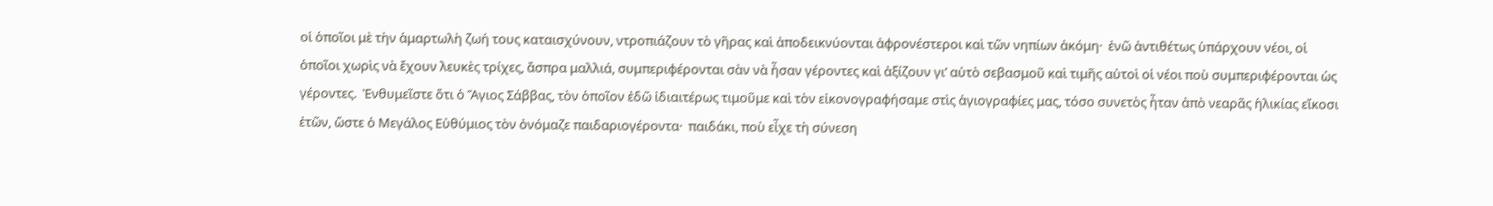οἱ ὁποῖοι μὲ τὴν ἁμαρτωλὴ ζωή τους καταισχύνουν, ντροπιάζουν τὸ γῆρας καὶ ἀποδεικνύονται ἀφρονέστεροι καὶ τῶν νηπίων ἀκόμη·  ἐνῶ ἀντιθέτως ὑπάρχουν νέοι, οἱ ὁποῖοι χωρὶς νὰ ἔχουν λευκὲς τρίχες, ἄσπρα μαλλιά, συμπεριφέρονται σὰν νὰ ἦσαν γέροντες καὶ ἀξίζουν γι’ αὐτὸ σεβασμοῦ καὶ τιμῆς αὐτοὶ οἱ νέοι ποὺ συμπεριφέρονται ὡς γέροντες.  Ἐνθυμεῖστε ὅτι ὁ Ἅγιος Σάββας, τὸν ὁποῖον ἐδῶ ἰδιαιτέρως τιμοῦμε καὶ τὸν εἰκονογραφήσαμε στὶς ἁγιογραφίες μας, τόσο συνετὸς ἦταν ἀπὸ νεαρᾶς ἡλικίας εἴκοσι ἐτῶν, ὥστε ὁ Μεγάλος Εὐθύμιος τὸν ὀνόμαζε παιδαριογέροντα·  παιδάκι, ποὺ εἶχε τὴ σύνεση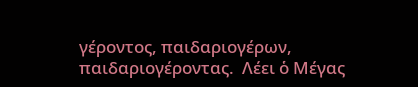γέροντος, παιδαριογέρων, παιδαριογέροντας.  Λέει ὁ Μέγας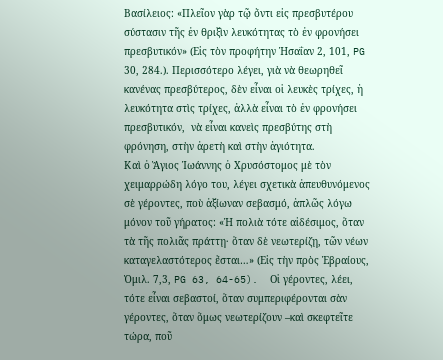Βασίλειος: «Πλεῖον γὰρ τῷ ὄντι εἰς πρεσβυτέρου σύστασιν τῆς ἐν θριξὶν λευκότητας τὸ ἐν φρονήσει πρεσβυτικόν» (Εἰς τὸν προφήτην Ἠσαΐαν 2, 101, PG 30, 284.). Περισσότερο λέγει, γιὰ νὰ θεωρηθεῖ κανένας πρεσβύτερος, δὲν εἶναι οἱ λευκὲς τρίχες, ἡ λευκότητα στὶς τρίχες, ἀλλὰ εἶναι τὸ ἐν φρονήσει πρεσβυτικόν,  νὰ εἶναι κανεὶς πρεσβύτης στὴ φρόνηση, στὴν ἀρετὴ καὶ στὴν ἁγιότητα.
Καὶ ὁ Ἅγιος Ἰωάννης ὁ Χρυσόστομος μὲ τὸν χειμαρρώδη λόγο του, λέγει σχετικὰ ἀπευθυνόμενος σὲ γέροντες, ποὺ ἀξίωναν σεβασμό, ἁπλῶς λόγω μόνον τοῦ γήρατος: «Ἡ πολιὰ τότε αἰδέσιμος, ὅταν τὰ τῆς πολιᾶς πράττῃ· ὅταν δὲ νεωτερίζῃ, τῶν νέων καταγελαστότερος ἔσται…» (Εἰς τὴν πρὸς Ἑβραίους, Ὁμιλ. 7,3, PG 63, 64-65).  Οἱ γέροντες, λέει, τότε εἶναι σεβαστοί, ὅταν συμπεριφέρονται σὰν γέροντες, ὅταν ὅμως νεωτερίζουν –καὶ σκεφτεῖτε τώρα, ποῦ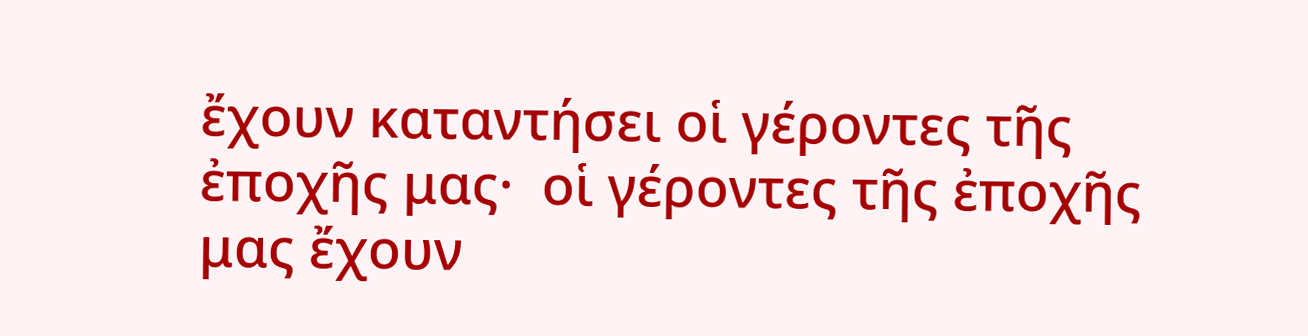ἔχουν καταντήσει οἱ γέροντες τῆς ἐποχῆς μας·  οἱ γέροντες τῆς ἐποχῆς μας ἔχουν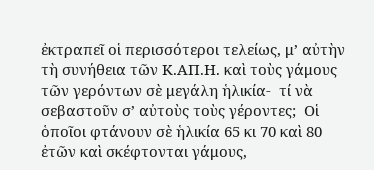ἐκτραπεῖ οἱ περισσότεροι τελείως, μ’ αὐτὴν τὴ συνήθεια τῶν Κ.ΑΠ.Η. καὶ τοὺς γάμους τῶν γερόντων σὲ μεγάλη ἡλικία-  τί νὰ σεβαστοῦν σ’ αὐτοὺς τοὺς γέροντες;  Οἱ ὁποῖοι φτάνουν σὲ ἡλικία 65 κι 70 καὶ 80 ἐτῶν καὶ σκέφτονται γάμους,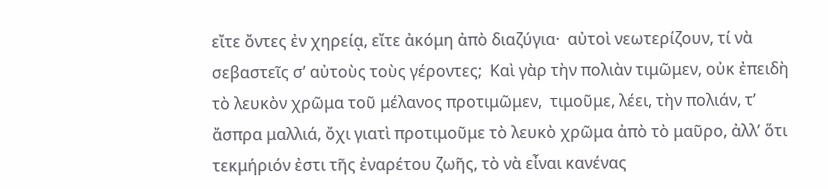εἴτε ὄντες ἐν χηρείᾳ, εἴτε ἀκόμη ἀπὸ διαζύγια·  αὐτοὶ νεωτερίζουν, τί νὰ σεβαστεῖς σ’ αὐτοὺς τοὺς γέροντες;  Καὶ γὰρ τὴν πολιὰν τιμῶμεν, οὐκ ἐπειδὴ τὸ λευκὸν χρῶμα τοῦ μέλανος προτιμῶμεν,  τιμοῦμε, λέει, τὴν πολιάν, τ’  ἄσπρα μαλλιά, ὄχι γιατὶ προτιμοῦμε τὸ λευκὸ χρῶμα ἀπὸ τὸ μαῦρο, ἀλλ’ ὅτι τεκμήριόν ἐστι τῆς ἐναρέτου ζωῆς, τὸ νὰ εἶναι κανένας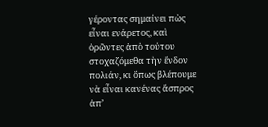γέροντας σημαίνει πὼς εἶναι ενάρετος, καὶ ὁρῶντες ἀπὸ τούτου στοχαζόμεθα τὴν ἔνδον πολιάν, κι ὅπως βλέπουμε νὰ εἶναι κανένας ἄσπρος ἀπ’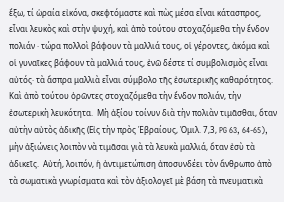ἔξω, τί ὡραία εἰκόνα, σκεφτόμαστε καὶ πὼς μέσα εἶναι κάτασπρος, εἶναι λευκὸς καὶ στὴν ψυχή, καὶ ἀπὸ τούτου στοχαζόμεθα τὴν ἔνδον πολιάν · τώρα πολλοὶ βάφουν τὰ μαλλιά τους, οἱ γέροντες, ἀκόμα καὶ οἱ γυναῖκες βάφουν τὰ μαλλιά τους, ἐνῶ δέστε τί συμβολισμὸς εἶναι αὐτός· τὰ ἄσπρα μαλλιὰ εἶναι σύμβολο τῆς ἐσωτερικῆς καθαρότητος.   Καὶ ἀπὸ τούτου ὁρῶντες στοχαζόμεθα τὴν ἔνδον πολιάν, τὴν ἐσωτερικὴ λευκότητα.  Μὴ ἀξίου τοίνυν διὰ τὴν πολιὰν τιμᾶσθαι, ὅταν αὐτὴν αὐτὸς ἀδικῆς (Εἰς τὴν πρὸς Ἑβραίους, Ὁμιλ. 7,3, PG 63, 64-65), μὴν ἀξιώνεις λοιπὸν νὰ τιμᾶσαι γιὰ τὰ λευκὰ μαλλιά, ὅταν ἐσὺ τὰ ἀδικεῖς.  Αὐτή, λοιπόν, ἡ ἀντιμετώπιση ἀποσυνδέει τὸν ἄνθρωπο ἀπὸ τὰ σωματικὰ γνωρίσματα καὶ τὸν ἀξιολογεῖ μὲ βάση τὰ πνευματικὰ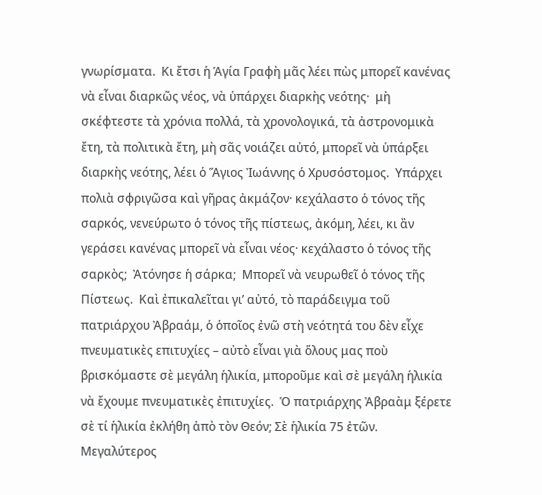γνωρίσματα.  Κι ἔτσι ἡ Ἁγία Γραφὴ μᾶς λέει πὼς μπορεῖ κανένας νὰ εἶναι διαρκῶς νέος, νὰ ὑπάρχει διαρκὴς νεότης·  μὴ σκέφτεστε τὰ χρόνια πολλά, τὰ χρονολογικά, τὰ ἀστρονομικὰ ἔτη, τὰ πολιτικὰ ἔτη, μὴ σᾶς νοιάζει αὐτό, μπορεῖ νὰ ὑπάρξει διαρκὴς νεότης, λέει ὁ Ἅγιος Ἰωάννης ὁ Χρυσόστομος.  Υπάρχει πολιὰ σφριγῶσα καὶ γῆρας ἀκμάζον· κεχάλαστο ὁ τόνος τῆς σαρκός, νενεύρωτο ὁ τόνος τῆς πίστεως, ἀκόμη, λέει, κι ἂν γεράσει κανένας μπορεῖ νὰ εἶναι νέος· κεχάλαστο ὁ τόνος τῆς σαρκὸς;  Ἀτόνησε ἡ σάρκα;  Μπορεῖ νὰ νευρωθεῖ ὁ τόνος τῆς Πίστεως.  Καὶ ἐπικαλεῖται γι’ αὐτό, τὸ παράδειγμα τοῦ πατριάρχου Ἀβραάμ, ὁ ὁποῖος ἐνῶ στὴ νεότητά του δὲν εἶχε πνευματικὲς επιτυχίες – αὐτὸ εἶναι γιὰ ὅλους μας ποὺ βρισκόμαστε σὲ μεγάλη ἡλικία, μποροῦμε καὶ σὲ μεγάλη ἡλικία νὰ ἔχουμε πνευματικὲς ἐπιτυχίες.  Ὁ πατριάρχης Ἀβραὰμ ξέρετε σὲ τί ἡλικία ἐκλήθη ἀπὸ τὸν Θεόν; Σὲ ἡλικία 75 ἐτῶν.  Μεγαλύτερος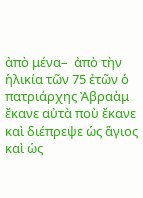ἀπὸ μένα–  ἀπὸ τὴν ἡλικία τῶν 75 ἐτῶν ὁ πατριάρχης Ἀβραὰμ ἔκανε αὐτὰ ποὺ ἔκανε καὶ διέπρεψε ὡς ἅγιος καὶ ὡς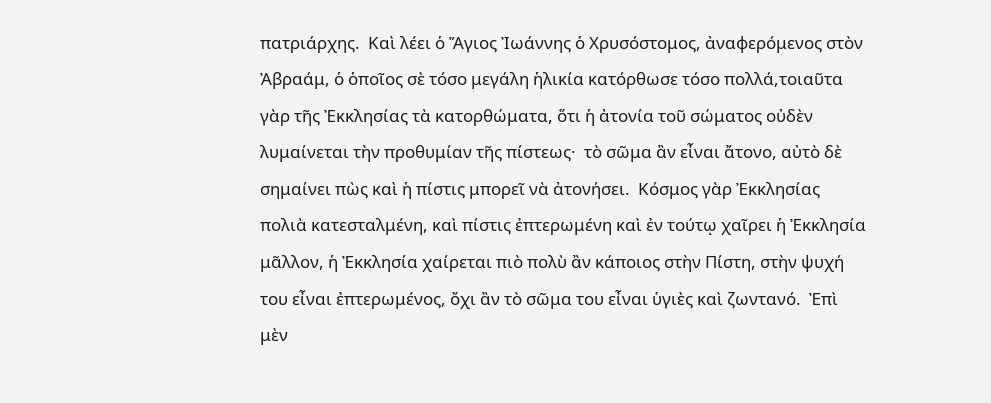πατριάρχης.  Καὶ λέει ὁ Ἅγιος Ἰωάννης ὁ Χρυσόστομος, ἀναφερόμενος στὸν Ἀβραάμ, ὁ ὁποῖος σὲ τόσο μεγάλη ἡλικία κατόρθωσε τόσο πολλά,τοιαῦτα γὰρ τῆς Ἐκκλησίας τὰ κατορθώματα, ὅτι ἡ ἀτονία τοῦ σώματος οὐδὲν λυμαίνεται τὴν προθυμίαν τῆς πίστεως·  τὸ σῶμα ἂν εἶναι ἄτονο, αὐτὸ δὲ σημαίνει πὼς καὶ ἡ πίστις μπορεῖ νὰ ἀτονήσει.  Κόσμος γὰρ Ἐκκλησίας πολιὰ κατεσταλμένη, καὶ πίστις ἐπτερωμένη καὶ ἐν τούτῳ χαῖρει ἡ Ἐκκλησία μᾶλλον, ἡ Ἐκκλησία χαίρεται πιὸ πολὺ ἂν κάποιος στὴν Πίστη, στὴν ψυχή του εἶναι ἐπτερωμένος, ὄχι ἂν τὸ σῶμα του εἶναι ὑγιὲς καὶ ζωντανό.  Ἐπὶ μὲν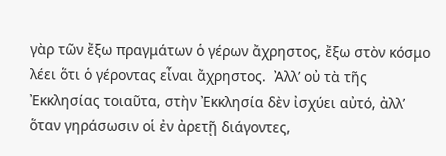γὰρ τῶν ἔξω πραγμάτων ὁ γέρων ἄχρηστος, ἔξω στὸν κόσμο λέει ὅτι ὁ γέροντας εἶναι ἄχρηστος.  Ἀλλ’ οὐ τὰ τῆς Ἐκκλησίας τοιαῦτα, στὴν Ἐκκλησία δὲν ἰσχύει αὐτό, ἀλλ’ ὅταν γηράσωσιν οἱ ἐν ἀρετῇ διάγοντες,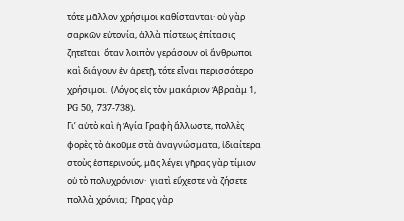τότε μᾶλλον χρήσιμοι καθίστανται· οὐ γὰρ σαρκῶν εὐτονία, ἀλλὰ πίστεως ἐπίτασις ζητεῖται  ὅταν λοιπὸν γεράσουν οἱ ἄνθρωποι καὶ διάγουν ἐν ἀρετῇ, τότε εἶναι περισσότερο χρήσιμοι.  (Λόγος εἰς τὸν μακάριον Ἀβραὰμ 1, PG 50, 737-738).
Γι’ αὐτὸ καὶ ἡ Ἁγία Γραφὴ ἄλλωστε, πολλὲς φορὲς τὸ ἀκοῦμε στὰ ἀναγνώσματα, ἰδιαίτερα στοὺς ἑσπερινούς, μᾶς λέγει γῆρας γὰρ τίμιον οὐ τὸ πολυχρόνιον·  γιατὶ εὔχεστε νὰ ζήσετε πολλὰ χρόνια;  Γῆρας γὰρ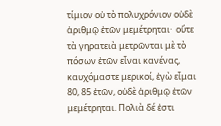τίμιον οὐ τὸ πολυχρόνιον οὐδὲ ἀριθμῷ ἐτῶν μεμέτρηται·  οὔτε τὰ γηρατειὰ μετρῶνται μὲ τὸ πόσων ἐτῶν εἶναι κανένας,  καυχόμαστε μερικοί, ἐγὼ εἶμαι 80, 85 ἐτῶν, οὐδὲ ἀριθμῷ ἐτῶν μεμέτρηται. Πολιὰ δέ ἐστι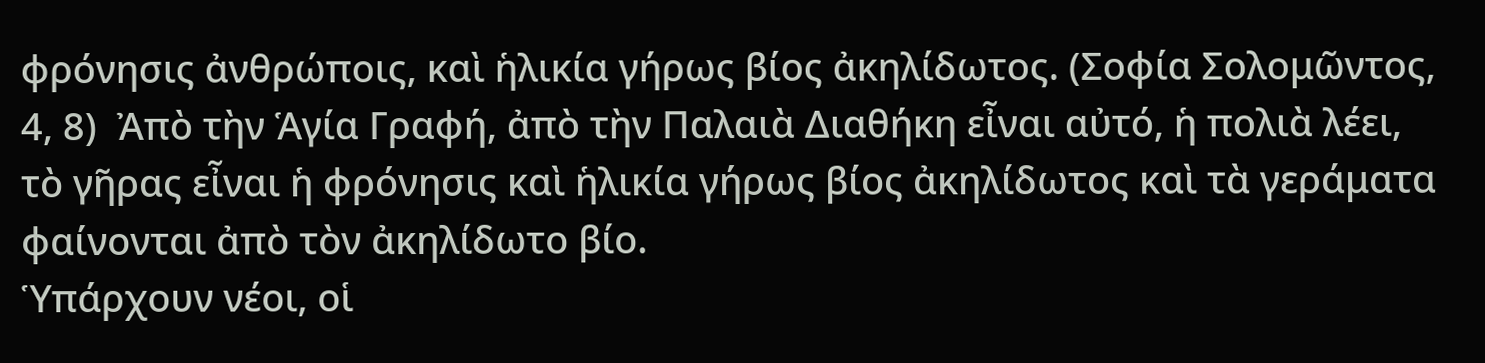φρόνησις ἀνθρώποις, καὶ ἡλικία γήρως βίος ἀκηλίδωτος. (Σοφία Σολομῶντος, 4, 8)  Ἀπὸ τὴν Ἁγία Γραφή, ἀπὸ τὴν Παλαιὰ Διαθήκη εἶναι αὐτό, ἡ πολιὰ λέει, τὸ γῆρας εἶναι ἡ φρόνησις καὶ ἡλικία γήρως βίος ἀκηλίδωτος καὶ τὰ γεράματα φαίνονται ἀπὸ τὸν ἀκηλίδωτο βίο.
Ὑπάρχουν νέοι, οἱ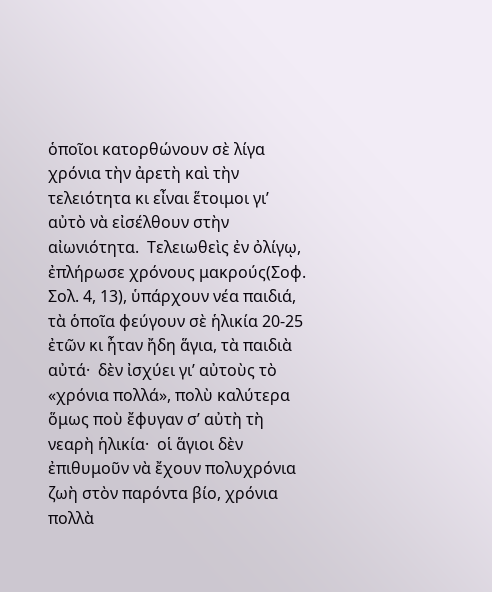ὁποῖοι κατορθώνουν σὲ λίγα χρόνια τὴν ἀρετὴ καὶ τὴν τελειότητα κι εἶναι ἕτοιμοι γι’ αὐτὸ νὰ εἰσέλθουν στὴν αἰωνιότητα.  Τελειωθεὶς ἐν ὀλίγῳ, ἐπλήρωσε χρόνους μακρούς(Σοφ. Σολ. 4, 13), ὑπάρχουν νέα παιδιά, τὰ ὁποῖα φεύγουν σὲ ἡλικία 20-25 ἐτῶν κι ἦταν ἤδη ἅγια, τὰ παιδιὰ αὐτά·  δὲν ἰσχύει γι’ αὐτοὺς τὸ «χρόνια πολλά», πολὺ καλύτερα ὅμως ποὺ ἔφυγαν σ’ αὐτὴ τὴ νεαρὴ ἡλικία·  οἱ ἅγιοι δὲν ἐπιθυμοῦν νὰ ἔχουν πολυχρόνια ζωὴ στὸν παρόντα βίο, χρόνια πολλὰ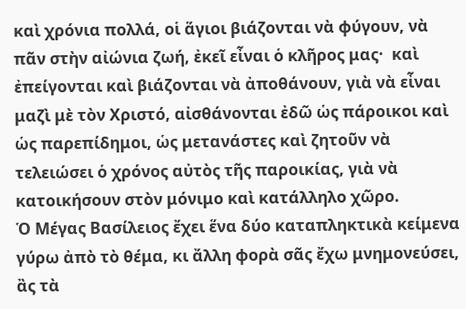καὶ χρόνια πολλά, οἱ ἅγιοι βιάζονται νὰ φύγουν, νὰ πᾶν στὴν αἰώνια ζωή, ἐκεῖ εἶναι ὁ κλῆρος μας·  καὶ ἐπείγονται καὶ βιάζονται νὰ ἀποθάνουν, γιὰ νὰ εἶναι μαζὶ μὲ τὸν Χριστό, αἰσθάνονται ἐδῶ ὡς πάροικοι καὶ ὡς παρεπίδημοι, ὡς μετανάστες καὶ ζητοῦν νὰ τελειώσει ὁ χρόνος αὐτὸς τῆς παροικίας, γιὰ νὰ κατοικήσουν στὸν μόνιμο καὶ κατάλληλο χῶρο.
Ὁ Μέγας Βασίλειος ἔχει ἕνα δύο καταπληκτικὰ κείμενα γύρω ἀπὸ τὸ θέμα, κι ἄλλη φορὰ σᾶς ἔχω μνημονεύσει, ἂς τὰ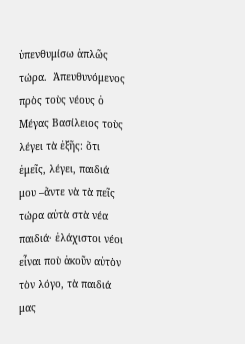ὑπενθυμίσω ἁπλῶς τώρα.  Ἀπευθυνόμενος πρὸς τοὺς νέους ὁ Μέγας Βασίλειος τοὺς λέγει τὰ ἑξῆς: ὅτι ἐμεῖς, λέγει, παιδιά μου –ἄντε νὰ τὰ πεῖς τώρα αὐτὰ στὰ νέα παιδιά· ἐλάχιστοι νέοι εἶναι ποὺ ἀκοῦν αὐτὸν τὸν λόγο, τὰ παιδιά μας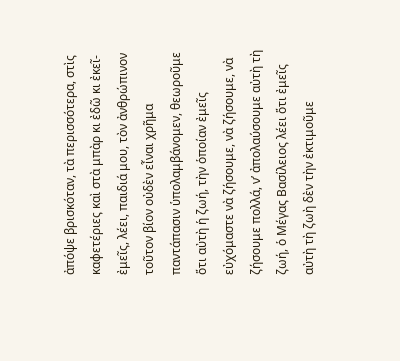ἀπόψε βρισκόταν, τὰ περισσότερα, στὶς καφετέριες καὶ στὰ μπὰρ κι ἐδῶ κι ἐκεῖ-   ἐμεῖς, λέει, παιδιά μου, τὸν ἀνθρώπινον τοῦτον βίον οὐδὲν εἶναι χρῆμα παντάπασιν ὑπολαμβάνομεν, θεωροῦμε ὅτι αὐτὴ ἡ ζωή, τὴν ὁποίαν ἐμεῖς εὐχόμαστε νὰ ζήσουμε, νὰ ζήσουμε, νὰ ζήσουμε πολλά, ν’ ἀπολαύσουμε αὐτὴ τὴ ζωή, ὁ Μέγας Βασίλειος λέει ὅτι ἐμεῖς αὐτὴ τὴ ζωὴ δὲν τὴν ἐκτιμοῦμε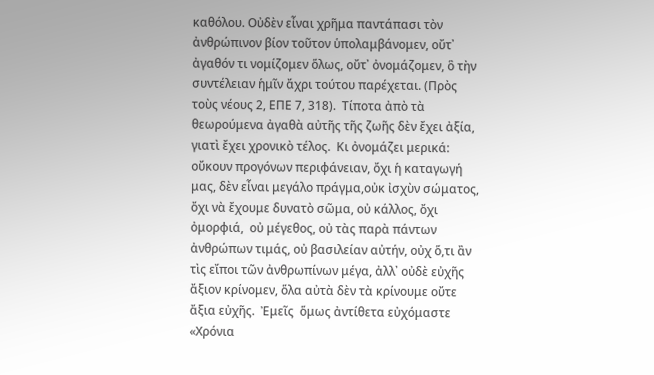καθόλου. Οὐδὲν εἶναι χρῆμα παντάπασι τὸν ἀνθρώπινον βίον τοῦτον ὑπολαμβάνομεν, οὔτ᾿ ἀγαθόν τι νομίζομεν ὅλως, οὔτ᾿ ὀνομάζομεν, ὃ τὴν συντέλειαν ἡμῖν ἄχρι τούτου παρέχεται. (Πρὸς τοὺς νέους 2, ΕΠΕ 7, 318).  Τίποτα ἀπὸ τὰ θεωρούμενα ἀγαθὰ αὐτῆς τῆς ζωῆς δὲν ἔχει ἀξία, γιατὶ ἔχει χρονικὸ τέλος.  Κι ὀνομάζει μερικά: οὔκουν προγόνων περιφάνειαν, ὄχι ἡ καταγωγή μας, δὲν εἶναι μεγάλο πράγμα,οὐκ ἰσχὺν σώματος, ὄχι νὰ ἔχουμε δυνατὸ σῶμα, οὐ κάλλος, ὄχι ὀμορφιά,  οὐ μέγεθος, οὐ τὰς παρὰ πάντων ἀνθρώπων τιμάς, οὐ βασιλείαν αὐτήν, οὐχ ὅ,τι ἂν τὶς εἴποι τῶν ἀνθρωπίνων μέγα, ἀλλ᾿ οὐδὲ εὐχῆς ἄξιον κρίνομεν, ὅλα αὐτὰ δὲν τὰ κρίνουμε οὔτε ἄξια εὐχῆς.  Ἐμεῖς  ὅμως ἀντίθετα εὐχόμαστε «Χρόνια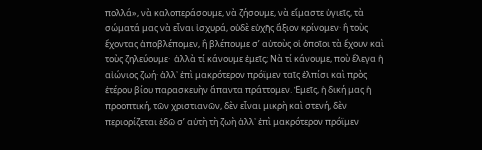πολλά», νὰ καλοπεράσουμε, νὰ ζήσουμε, νὰ εἴμαστε ὑγιεῖς, τὰ σώματά μας νὰ εἶναι ἰσχυρά, οὐδὲ εὐχῆς ἄξιον κρίνομεν· ἢ τοὺς ἔχοντας ἀποβλέπομεν, ἢ βλέπουμε σ’ αὐτοὺς οἱ ὁποῖοι τὰ ἔχουν καὶ τοὺς ζηλεύουμε·  ἀλλὰ τί κάνουμε ἐμεῖς; Νὰ τί κάνουμε, ποὺ ἔλεγα ἡ αἰώνιος ζωή· ἀλλ᾿ ἐπὶ μακρότερον πρόϊμεν ταῖς ἐλπίσι καὶ πρὸς ἑτέρου βίου παρασκευὴν ἅπαντα πράττομεν. Ἐμεῖς, ἡ δική μας ἡ προοπτική, τῶν χριστιανῶν, δὲν εἶναι μικρὴ καὶ στενή, δὲν περιορίζεται ἐδῶ σ’ αὐτὴ τὴ ζωὴ ἀλλ᾿ ἐπὶ μακρότερον πρόϊμεν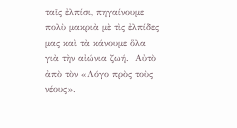ταῖς ἐλπίσι, πηγαίνουμε πολὺ μακριὰ μὲ τὶς ἐλπίδες μας καὶ τὰ κάνουμε ὅλα γιὰ τὴν αἰώνια ζωή.  Αὐτὸ ἀπὸ τὸν «Λόγο πρὸς τοὺς νέους».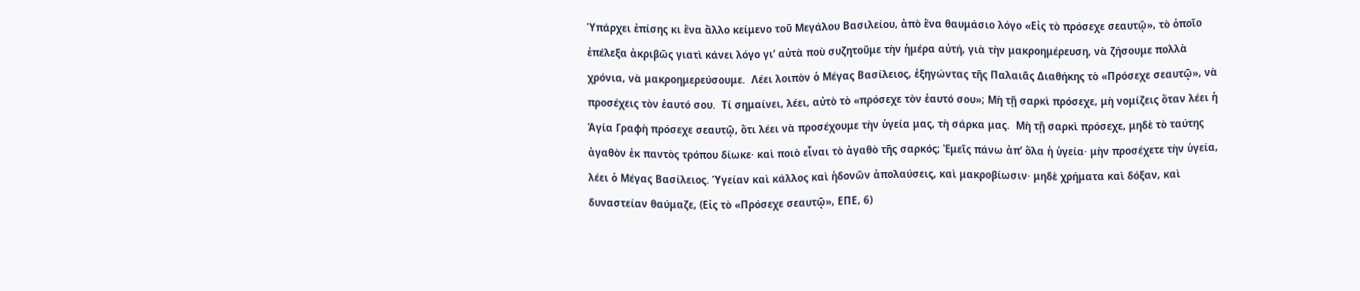Ὑπάρχει ἐπίσης κι ἕνα ἄλλο κείμενο τοῦ Μεγάλου Βασιλείου, ἀπὸ ἕνα θαυμάσιο λόγο «Εἰς τὸ πρόσεχε σεαυτῷ», τὸ ὁποῖο ἐπέλεξα ἀκριβῶς γιατὶ κάνει λόγο γι’ αὐτὰ ποὺ συζητοῦμε τὴν ἡμέρα αὐτή, γιὰ τὴν μακροημέρευση, νὰ ζήσουμε πολλὰ χρόνια, νὰ μακροημερεύσουμε.  Λέει λοιπὸν ὁ Μέγας Βασίλειος, ἐξηγώντας τῆς Παλαιᾶς Διαθήκης τὸ «Πρόσεχε σεαυτῷ», νὰ προσέχεις τὸν ἑαυτό σου.  Τί σημαίνει, λέει, αὐτὸ τὸ «πρόσεχε τὸν ἑαυτό σου»; Μὴ τῇ σαρκὶ πρόσεχε, μὴ νομίζεις ὅταν λέει ἡ Ἁγία Γραφὴ πρόσεχε σεαυτῷ, ὅτι λέει νὰ προσέχουμε τὴν ὑγεία μας, τὴ σάρκα μας.  Μὴ τῇ σαρκὶ πρόσεχε, μηδὲ τὸ ταύτης ἀγαθὸν ἐκ παντὸς τρόπου δίωκε· καὶ ποιὸ εἶναι τὸ ἀγαθὸ τῆς σαρκός; Ἐμεῖς πάνω ἀπ’ ὅλα ἡ ὑγεία· μὴν προσέχετε τὴν ὑγεία, λέει ὁ Μέγας Βασίλειος. Ὑγείαν καὶ κάλλος καὶ ἡδονῶν ἀπολαύσεις, καὶ μακροβίωσιν· μηδὲ χρήματα καὶ δόξαν, καὶ δυναστείαν θαύμαζε, (Εἰς τὸ «Πρόσεχε σεαυτῷ», ΕΠΕ, 6)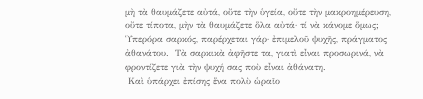μὴ τὰ θαυμάζετε αὐτά, οὔτε τὴν ὑγεία, οὔτε τὴν μακροημέρευση, οὔτε τίποτα, μὴν τὰ θαυμάζετε ὅλα αὐτά· τί νὰ κάνομε ὅμως;  Ὑπερόρα σαρκός, παρέρχεται γάρ· ἐπιμελοῦ ψυχῆς, πράγματος ἀθανάτου.  Τὰ σαρκικὰ ἀφῆστε τα, γιατὶ εἶναι προσωρινά, νὰ φροντίζετε γιὰ τὴν ψυχή σας ποὺ εἶναι ἀθάνατη.
 Καὶ ὑπάρχει ἐπίσης ἕνα πολὺ ὡραῖο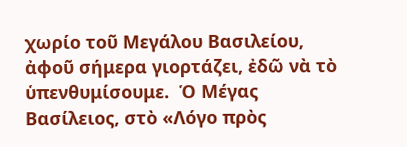χωρίο τοῦ Μεγάλου Βασιλείου, ἀφοῦ σήμερα γιορτάζει, ἐδῶ νὰ τὸ ὑπενθυμίσουμε.  Ὁ Μέγας Βασίλειος, στὸ «Λόγο πρὸς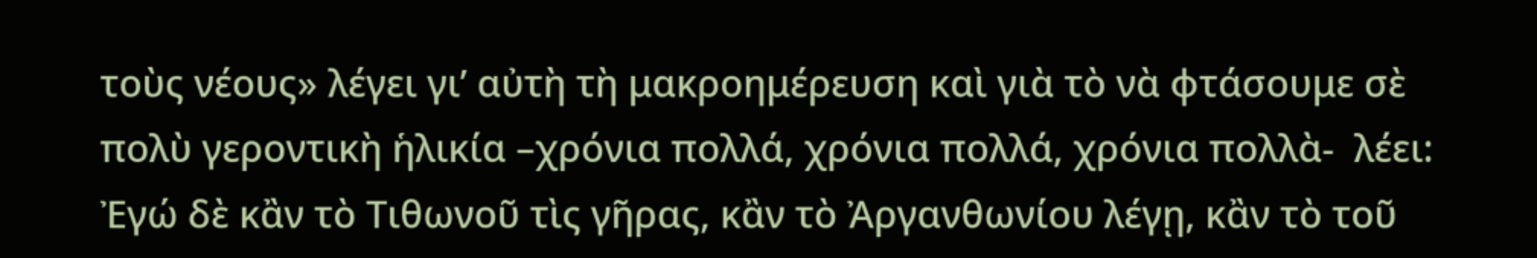τοὺς νέους» λέγει γι’ αὐτὴ τὴ μακροημέρευση καὶ γιὰ τὸ νὰ φτάσουμε σὲ πολὺ γεροντικὴ ἡλικία –χρόνια πολλά, χρόνια πολλά, χρόνια πολλὰ-  λέει:  Ἐγώ δὲ κἂν τὸ Τιθωνοῦ τὶς γῆρας, κἂν τὸ Ἀργανθωνίου λέγῃ, κἂν τὸ τοῦ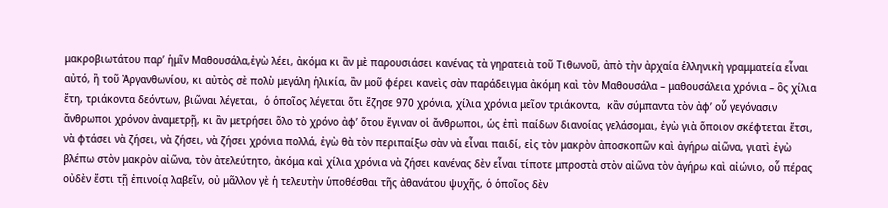μακροβιωτάτου παρ’ ἡμῖν Μαθουσάλα,ἐγὼ λέει, ἀκόμα κι ἂν μὲ παρουσιάσει κανένας τὰ γηρατειὰ τοῦ Τιθωνοῦ, ἀπὸ τὴν ἀρχαία ἑλληνικὴ γραμματεία εἶναι αὐτό, ἢ τοῦ Ἀργανθωνίου, κι αὐτὸς σὲ πολὺ μεγάλη ἡλικία, ἂν μοῦ φέρει κανεὶς σὰν παράδειγμα ἀκόμη καὶ τὸν Μαθουσάλα – μαθουσάλεια χρόνια – ὃς χίλια ἔτη, τριάκοντα δεόντων, βιῶναι λέγεται,  ὁ ὁποῖος λέγεται ὅτι ἔζησε 970 χρόνια, χίλια χρόνια μεῖον τριάκοντα,  κἂν σύμπαντα τὸν ἀφ’ οὗ γεγόνασιν ἄνθρωποι χρόνον ἀναμετρῇ, κι ἂν μετρήσει ὅλο τὸ χρόνο ἀφ’ ὅτου ἔγιναν οἱ ἄνθρωποι, ὡς ἐπὶ παίδων διανοίας γελάσομαι, ἐγὼ γιὰ ὅποιον σκέφτεται ἔτσι, νὰ φτάσει νὰ ζήσει, νὰ ζήσει, νὰ ζήσει χρόνια πολλά, ἐγὼ θὰ τὸν περιπαίξω σὰν νὰ εἶναι παιδί, εἰς τὸν μακρὸν ἀποσκοπῶν καὶ ἀγήρω αἰῶνα, γιατὶ ἐγὼ βλέπω στὸν μακρὸν αἰῶνα, τὸν ἀτελεύτητο, ἀκόμα καὶ χίλια χρόνια νὰ ζήσει κανένας δὲν εἶναι τίποτε μπροστὰ στὸν αἰῶνα τὸν ἀγήρω καὶ αἰώνιο, οὗ πέρας οὐδὲν ἔστι τῇ ἐπινοίᾳ λαβεῖν, οὐ μᾶλλον γὲ ἡ τελευτὴν ὑποθέσθαι τῆς ἀθανάτου ψυχῆς, ὁ ὁποῖος δὲν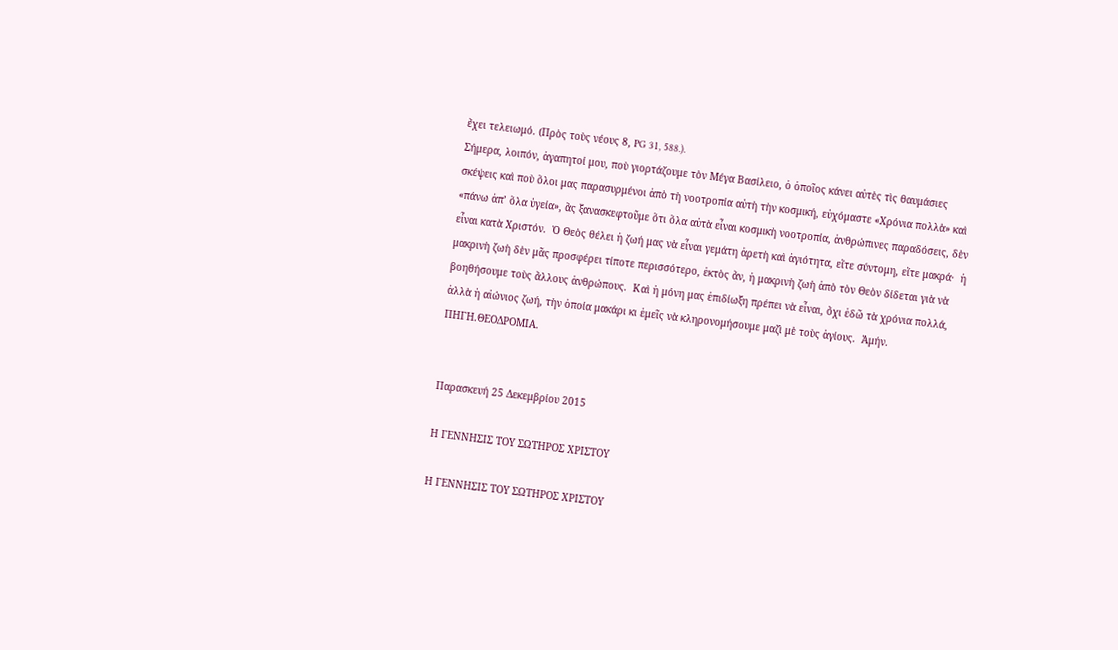ἔχει τελειωμό. (Πρὸς τοὺς νέους 8, PG 31, 588.).
Σήμερα, λοιπόν, ἀγαπητοί μου, ποὺ γιορτάζουμε τὸν Μέγα Βασίλειο, ὁ ὁποῖος κάνει αὐτὲς τὶς θαυμάσιες σκέψεις καὶ ποὺ ὅλοι μας παρασυρμένοι ἀπὸ τὴ νοοτροπία αὐτὴ τὴν κοσμική, εὐχόμαστε «Χρόνια πολλὰ» καὶ «πάνω ἀπ’ ὅλα ὑγεία», ἂς ξανασκεφτοῦμε ὅτι ὅλα αὐτὰ εἶναι κοσμικὴ νοοτροπία, ἀνθρώπινες παραδόσεις, δὲν εἶναι κατὰ Χριστόν.  Ὁ Θεὸς θέλει ἡ ζωή μας νὰ εἶναι γεμάτη ἀρετὴ καὶ ἁγιότητα, εἴτε σύντομη, εἴτε μακρά·  ἡ μακρινὴ ζωὴ δὲν μᾶς προσφέρει τίποτε περισσότερο, ἐκτὸς ἄν, ἡ μακρινὴ ζωὴ ἀπὸ τὸν Θεὸν δίδεται γιὰ νὰ βοηθήσουμε τοὺς ἄλλους ἀνθρώπους.  Καὶ ἡ μόνη μας ἐπιδίωξη πρέπει νὰ εἶναι, ὄχι ἐδῶ τὰ χρόνια πολλά, ἀλλὰ ἡ αἰώνιος ζωή, τὴν ὁποία μακάρι κι ἐμεῖς νὰ κληρονομήσουμε μαζὶ μὲ τοὺς ἁγίους.  Ἀμήν.
ΠΗΓΗ.ΘΕΟΔΡΟΜΙΑ.


Παρασκευή 25 Δεκεμβρίου 2015

Η ΓΕΝΝΗΣΙΣ ΤΟΥ ΣΩΤΗΡΟΣ ΧΡΙΣΤΟΥ

Η ΓΕΝΝΗΣΙΣ ΤΟΥ ΣΩΤΗΡΟΣ ΧΡΙΣΤΟΥ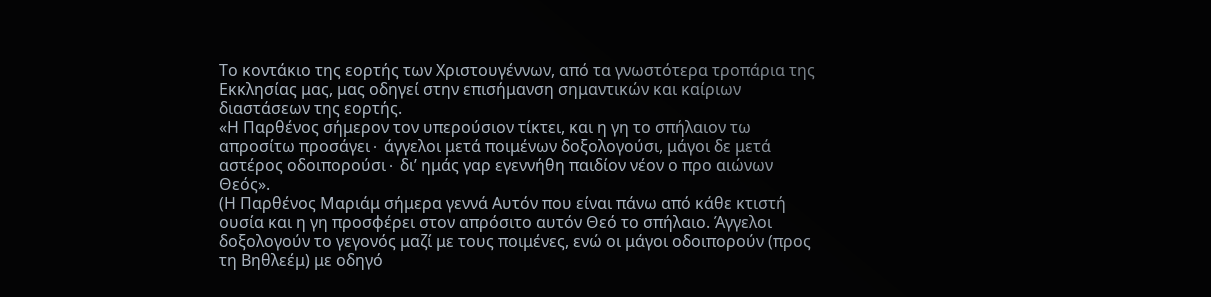Το κοντάκιο της εορτής των Χριστουγέννων, από τα γνωστότερα τροπάρια της Εκκλησίας μας, μας οδηγεί στην επισήμανση σημαντικών και καίριων διαστάσεων της εορτής.
«Η Παρθένος σήμερον τον υπερούσιον τίκτει, και η γη το σπήλαιον τω απροσίτω προσάγει∙ άγγελοι μετά ποιμένων δοξολογούσι, μάγοι δε μετά αστέρος οδοιπορούσι∙ δι’ ημάς γαρ εγεννήθη παιδίον νέον ο προ αιώνων Θεός».
(Η Παρθένος Μαριάμ σήμερα γεννά Αυτόν που είναι πάνω από κάθε κτιστή ουσία και η γη προσφέρει στον απρόσιτο αυτόν Θεό το σπήλαιο. Άγγελοι δοξολογούν το γεγονός μαζί με τους ποιμένες, ενώ οι μάγοι οδοιπορούν (προς τη Βηθλεέμ) με οδηγό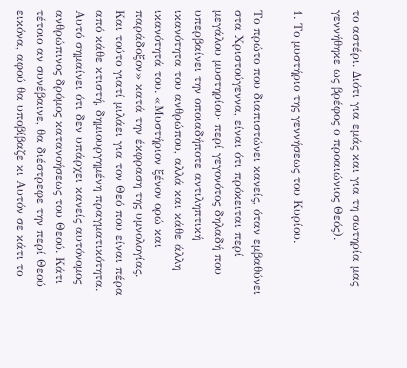το αστέρι. Διότι για εμάς και για τη σωτηρία μας γεννήθηκε ως βρέφος ο προαιώνιος Θεός).

1. Το μυστήριο της γεννήσεως του Κυρίου.

Το πρώτο που διαπιστώνει κανείς, όταν εμβαθύνει στα Χριστούγεννα, είναι ότι πρόκειται περί μεγάλου μυστηρίου∙ περί γεγονότος δηλαδή που υπερβαίνει την οποιαδήποτε αντιληπτική ικανότητα του ανθρώπου, αλλά και κάθε άλλη ικανότητά του. «Μυστήριον ξένον ορώ και παράδοξον» κατά την έκφραση της υμνολογίας. Και τούτο γιατί μιλάει για τον Θεό που είναι πέρα από κάθε κτιστή, δημιουργημένη πραγματικότητα. Αυτό σημαίνει ότι δεν υπάρχει κανείς αυτόνομος ανθρώπινος δρόμος κατανοήσεως του Θεού. Κάτι τέτοιο αν συνέβαινε, θα διέστρεφε την περί Θεού εικόνα, αφού θα υποβίβαζε κι Αυτόν σε κάτι το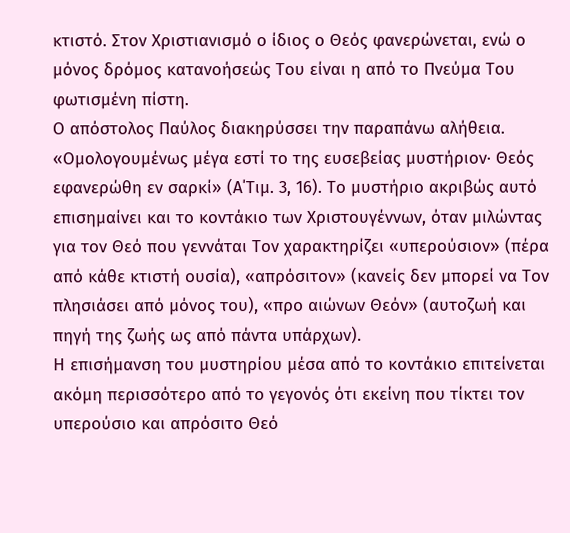κτιστό. Στον Χριστιανισμό ο ίδιος ο Θεός φανερώνεται, ενώ ο μόνος δρόμος κατανοήσεώς Του είναι η από το Πνεύμα Του φωτισμένη πίστη.
Ο απόστολος Παύλος διακηρύσσει την παραπάνω αλήθεια. «Ομολογουμένως μέγα εστί το της ευσεβείας μυστήριον∙ Θεός εφανερώθη εν σαρκί» (Α΄Τιμ. 3, 16). Το μυστήριο ακριβώς αυτό επισημαίνει και το κοντάκιο των Χριστουγέννων, όταν μιλώντας για τον Θεό που γεννάται Τον χαρακτηρίζει «υπερούσιον» (πέρα από κάθε κτιστή ουσία), «απρόσιτον» (κανείς δεν μπορεί να Τον πλησιάσει από μόνος του), «προ αιώνων Θεόν» (αυτοζωή και πηγή της ζωής ως από πάντα υπάρχων).
Η επισήμανση του μυστηρίου μέσα από το κοντάκιο επιτείνεται ακόμη περισσότερο από το γεγονός ότι εκείνη που τίκτει τον υπερούσιο και απρόσιτο Θεό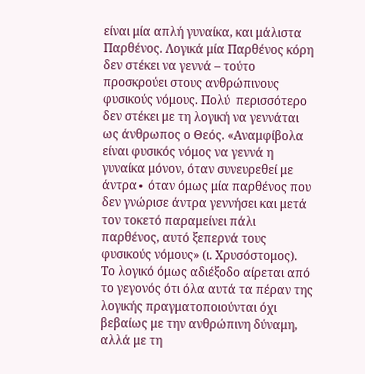είναι μία απλή γυναίκα, και μάλιστα Παρθένος. Λογικά μία Παρθένος κόρη δεν στέκει να γεννά – τούτο προσκρούει στους ανθρώπινους φυσικούς νόμους. Πολύ  περισσότερο δεν στέκει με τη λογική να γεννάται ως άνθρωπος ο Θεός. «Αναμφίβολα είναι φυσικός νόμος να γεννά η γυναίκα μόνον, όταν συνευρεθεί με άντρα∙ όταν όμως μία παρθένος που δεν γνώρισε άντρα γεννήσει και μετά τον τοκετό παραμείνει πάλι παρθένος, αυτό ξεπερνά τους φυσικούς νόμους» (ι. Χρυσόστομος).
Το λογικό όμως αδιέξοδο αίρεται από το γεγονός ότι όλα αυτά τα πέραν της λογικής πραγματοποιούνται όχι βεβαίως με την ανθρώπινη δύναμη, αλλά με τη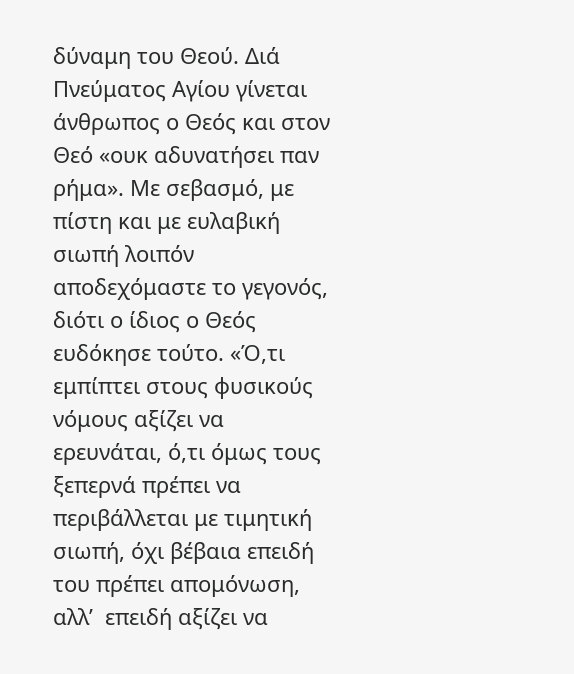δύναμη του Θεού. Διά Πνεύματος Αγίου γίνεται άνθρωπος ο Θεός και στον Θεό «ουκ αδυνατήσει παν ρήμα». Με σεβασμό, με πίστη και με ευλαβική σιωπή λοιπόν αποδεχόμαστε το γεγονός, διότι ο ίδιος ο Θεός ευδόκησε τούτο. «Ό,τι εμπίπτει στους φυσικούς νόμους αξίζει να ερευνάται, ό,τι όμως τους ξεπερνά πρέπει να περιβάλλεται με τιμητική σιωπή, όχι βέβαια επειδή του πρέπει απομόνωση, αλλ’  επειδή αξίζει να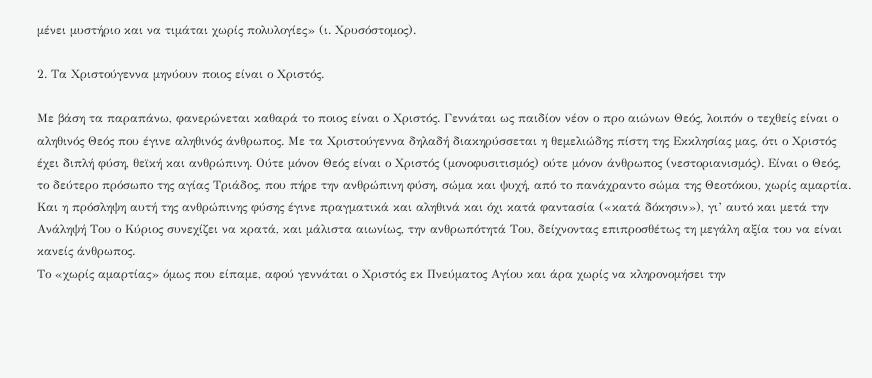μένει μυστήριο και να τιμάται χωρίς πολυλογίες» (ι. Χρυσόστομος).

2. Τα Χριστούγεννα μηνύουν ποιος είναι ο Χριστός.

Με βάση τα παραπάνω, φανερώνεται καθαρά το ποιος είναι ο Χριστός. Γεννάται ως παιδίον νέον ο προ αιώνων Θεός, λοιπόν ο τεχθείς είναι ο αληθινός Θεός που έγινε αληθινός άνθρωπος. Με τα Χριστούγεννα δηλαδή διακηρύσσεται η θεμελιώδης πίστη της Εκκλησίας μας, ότι ο Χριστός έχει διπλή φύση, θεϊκή και ανθρώπινη. Ούτε μόνον Θεός είναι ο Χριστός (μονοφυσιτισμός) ούτε μόνον άνθρωπος (νεστοριανισμός). Είναι ο Θεός, το δεύτερο πρόσωπο της αγίας Τριάδος, που πήρε την ανθρώπινη φύση, σώμα και ψυχή, από το πανάχραντο σώμα της Θεοτόκου, χωρίς αμαρτία. Και η πρόσληψη αυτή της ανθρώπινης φύσης έγινε πραγματικά και αληθινά και όχι κατά φαντασία («κατά δόκησιν»), γι’ αυτό και μετά την Ανάληψή Του ο Κύριος συνεχίζει να κρατά, και μάλιστα αιωνίως, την ανθρωπότητά Του, δείχνοντας επιπροσθέτως τη μεγάλη αξία του να είναι κανείς άνθρωπος.
Το «χωρίς αμαρτίας» όμως που είπαμε, αφού γεννάται ο Χριστός εκ Πνεύματος Αγίου και άρα χωρίς να κληρονομήσει την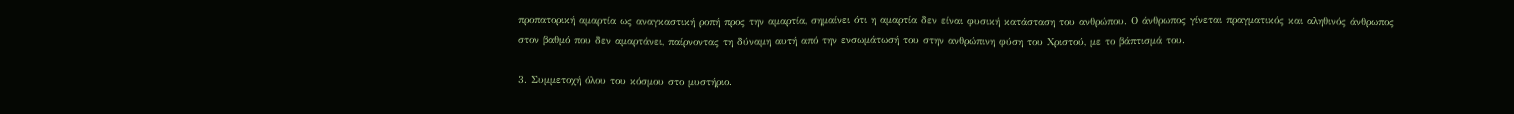προπατορική αμαρτία ως αναγκαστική ροπή προς την αμαρτία, σημαίνει ότι η αμαρτία δεν είναι φυσική κατάσταση του ανθρώπου. Ο άνθρωπος γίνεται πραγματικός και αληθινός άνθρωπος στον βαθμό που δεν αμαρτάνει, παίρνοντας τη δύναμη αυτή από την ενσωμάτωσή του στην ανθρώπινη φύση του Χριστού, με το βάπτισμά του.

3. Συμμετοχή όλου του κόσμου στο μυστήριο.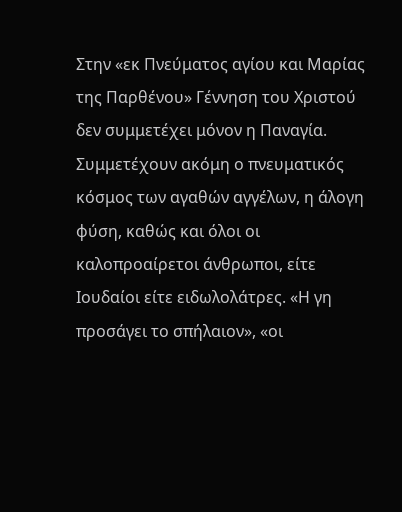Στην «εκ Πνεύματος αγίου και Μαρίας της Παρθένου» Γέννηση του Χριστού δεν συμμετέχει μόνον η Παναγία. Συμμετέχουν ακόμη ο πνευματικός κόσμος των αγαθών αγγέλων, η άλογη φύση, καθώς και όλοι οι καλοπροαίρετοι άνθρωποι, είτε Ιουδαίοι είτε ειδωλολάτρες. «Η γη προσάγει το σπήλαιον», «οι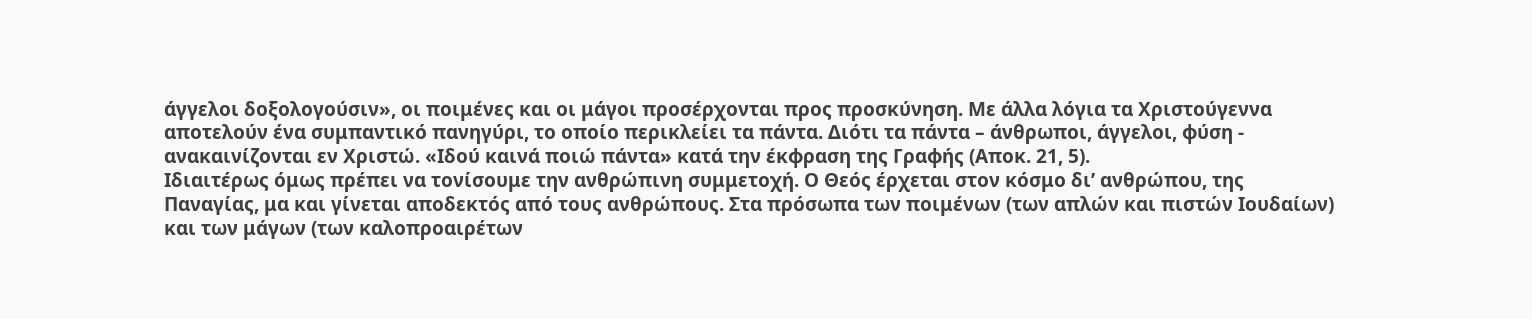άγγελοι δοξολογούσιν», οι ποιμένες και οι μάγοι προσέρχονται προς προσκύνηση. Με άλλα λόγια τα Χριστούγεννα αποτελούν ένα συμπαντικό πανηγύρι, το οποίο περικλείει τα πάντα. Διότι τα πάντα – άνθρωποι, άγγελοι, φύση -  ανακαινίζονται εν Χριστώ. «Ιδού καινά ποιώ πάντα» κατά την έκφραση της Γραφής (Αποκ. 21, 5).
Ιδιαιτέρως όμως πρέπει να τονίσουμε την ανθρώπινη συμμετοχή. Ο Θεός έρχεται στον κόσμο δι’ ανθρώπου, της Παναγίας, μα και γίνεται αποδεκτός από τους ανθρώπους. Στα πρόσωπα των ποιμένων (των απλών και πιστών Ιουδαίων) και των μάγων (των καλοπροαιρέτων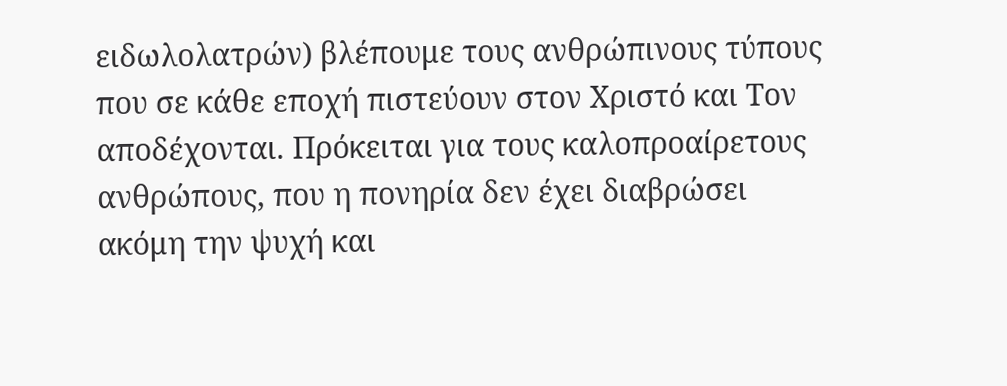ειδωλολατρών) βλέπουμε τους ανθρώπινους τύπους που σε κάθε εποχή πιστεύουν στον Χριστό και Τον αποδέχονται. Πρόκειται για τους καλοπροαίρετους ανθρώπους, που η πονηρία δεν έχει διαβρώσει ακόμη την ψυχή και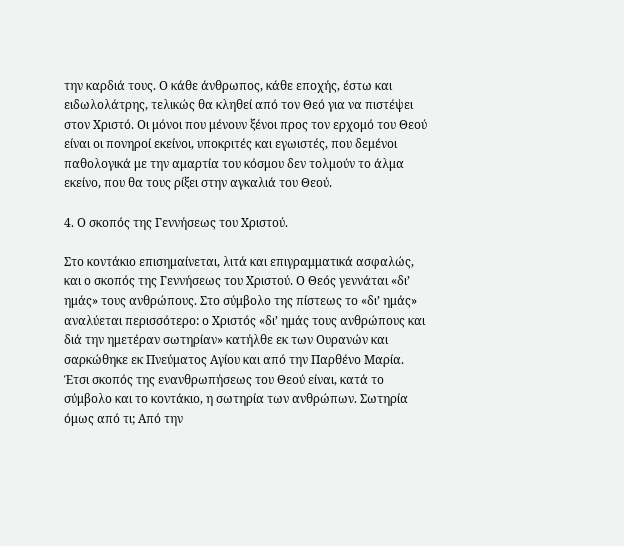την καρδιά τους. Ο κάθε άνθρωπος, κάθε εποχής, έστω και ειδωλολάτρης, τελικώς θα κληθεί από τον Θεό για να πιστέψει στον Χριστό. Οι μόνοι που μένουν ξένοι προς τον ερχομό του Θεού είναι οι πονηροί εκείνοι, υποκριτές και εγωιστές, που δεμένοι παθολογικά με την αμαρτία του κόσμου δεν τολμούν το άλμα εκείνο, που θα τους ρίξει στην αγκαλιά του Θεού.

4. Ο σκοπός της Γεννήσεως του Χριστού.

Στο κοντάκιο επισημαίνεται, λιτά και επιγραμματικά ασφαλώς, και ο σκοπός της Γεννήσεως του Χριστού. Ο Θεός γεννάται «δι’ ημάς» τους ανθρώπους. Στο σύμβολο της πίστεως το «δι’ ημάς» αναλύεται περισσότερο: ο Χριστός «δι’ ημάς τους ανθρώπους και διά την ημετέραν σωτηρίαν» κατήλθε εκ των Ουρανών και σαρκώθηκε εκ Πνεύματος Αγίου και από την Παρθένο Μαρία. Έτσι σκοπός της ενανθρωπήσεως του Θεού είναι, κατά το σύμβολο και το κοντάκιο, η σωτηρία των ανθρώπων. Σωτηρία όμως από τι; Από την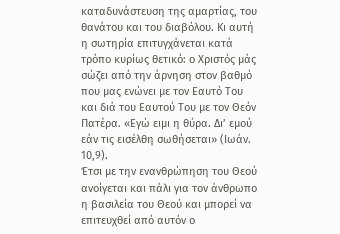καταδυνάστευση της αμαρτίας, του θανάτου και του διαβόλου. Κι αυτή η σωτηρία επιτυγχάνεται κατά τρόπο κυρίως θετικό: ο Χριστός μάς σώζει από την άρνηση στον βαθμό που μας ενώνει με τον Εαυτό Του και διά του Εαυτού Του με τον Θεόν Πατέρα. «Εγώ ειμι η θύρα. Δι’ εμού εάν τις εισέλθη σωθήσεται» (Ιωάν. 10,9).
Έτσι με την ενανθρώπηση του Θεού ανοίγεται και πάλι για τον άνθρωπο η βασιλεία του Θεού και μπορεί να επιτευχθεί από αυτόν ο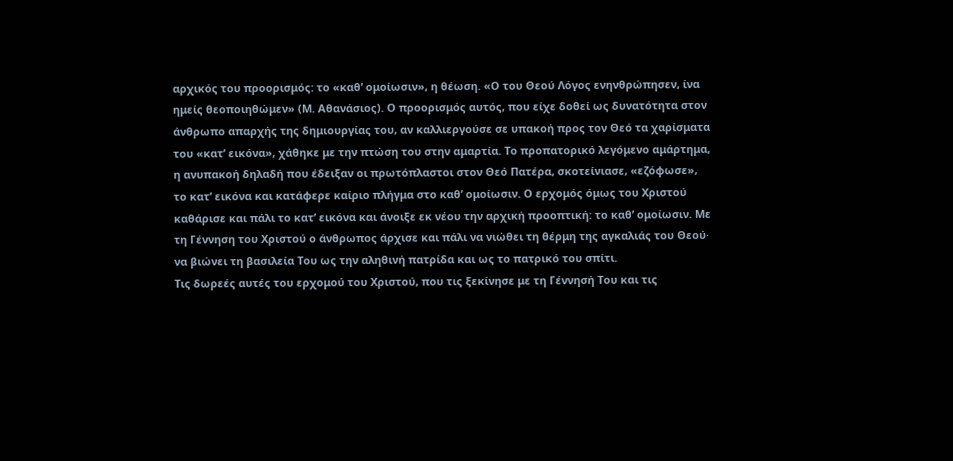αρχικός του προορισμός: το «καθ’ ομοίωσιν», η θέωση. «Ο του Θεού Λόγος ενηνθρώπησεν, ίνα ημείς θεοποιηθώμεν» (Μ. Αθανάσιος). Ο προορισμός αυτός, που είχε δοθεί ως δυνατότητα στον άνθρωπο απαρχής της δημιουργίας του, αν καλλιεργούσε σε υπακοή προς τον Θεό τα χαρίσματα του «κατ’ εικόνα», χάθηκε με την πτώση του στην αμαρτία. Το προπατορικό λεγόμενο αμάρτημα, η ανυπακοή δηλαδή που έδειξαν οι πρωτόπλαστοι στον Θεό Πατέρα, σκοτείνιασε, «εζόφωσε», το κατ’ εικόνα και κατάφερε καίριο πλήγμα στο καθ’ ομοίωσιν. Ο ερχομός όμως του Χριστού καθάρισε και πάλι το κατ’ εικόνα και άνοιξε εκ νέου την αρχική προοπτική: το καθ’ ομοίωσιν. Με τη Γέννηση του Χριστού ο άνθρωπος άρχισε και πάλι να νιώθει τη θέρμη της αγκαλιάς του Θεού∙ να βιώνει τη βασιλεία Του ως την αληθινή πατρίδα και ως το πατρικό του σπίτι.
Τις δωρεές αυτές του ερχομού του Χριστού, που τις ξεκίνησε με τη Γέννησή Του και τις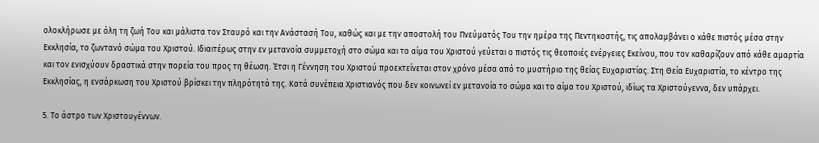ολοκλήρωσε με όλη τη ζωή Του και μάλιστα τον Σταυρό και την Ανάστασή Του, καθώς και με την αποστολή του Πνεύματός Του την ημέρα της Πεντηκοστής, τις απολαμβάνει ο κάθε πιστός μέσα στην Εκκλησία, το ζωντανό σώμα του Χριστού. Ιδιαιτέρως στην εν μετανοία συμμετοχή στο σώμα και το αίμα του Χριστού γεύεται ο πιστός τις θεοποιές ενέργειες Εκείνου, που τον καθαρίζουν από κάθε αμαρτία και τον ενισχύουν δραστικά στην πορεία του προς τη θέωση. Έτσι η Γέννηση του Χριστού προεκτείνεται στον χρόνο μέσα από το μυστήριο της θείας Ευχαριστίας. Στη Θεία Ευχαριστία, το κέντρο της Εκκλησίας, η ενσάρκωση του Χριστού βρίσκει την πληρότητά της. Κατά συνέπεια Χριστιανός που δεν κοινωνεί εν μετανοία το σώμα και το αίμα του Χριστού, ιδίως τα Χριστούγεννα, δεν υπάρχει.

5. Το άστρο των Χριστουγέννων.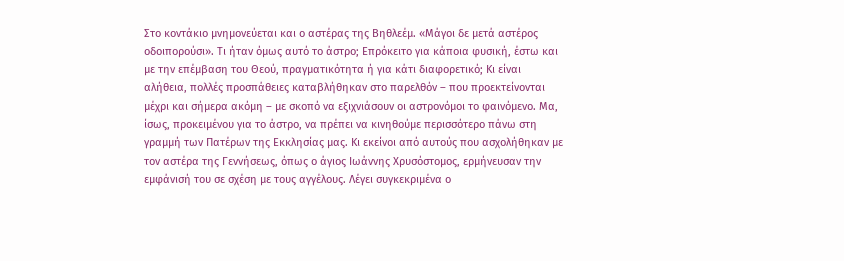Στο κοντάκιο μνημονεύεται και ο αστέρας της Βηθλεέμ. «Μάγοι δε μετά αστέρος οδοιπορούσι». Τι ήταν όμως αυτό το άστρο; Επρόκειτο για κάποια φυσική, έστω και με την επέμβαση του Θεού, πραγματικότητα ή για κάτι διαφορετικό; Κι είναι αλήθεια, πολλές προσπάθειες καταβλήθηκαν στο παρελθόν – που προεκτείνονται μέχρι και σήμερα ακόμη – με σκοπό να εξιχνιάσουν οι αστρονόμοι το φαινόμενο. Μα, ίσως, προκειμένου για το άστρο, να πρέπει να κινηθούμε περισσότερο πάνω στη γραμμή των Πατέρων της Εκκλησίας μας. Κι εκείνοι από αυτούς που ασχολήθηκαν με τον αστέρα της Γεννήσεως, όπως ο άγιος Ιωάννης Χρυσόστομος, ερμήνευσαν την εμφάνισή του σε σχέση με τους αγγέλους. Λέγει συγκεκριμένα ο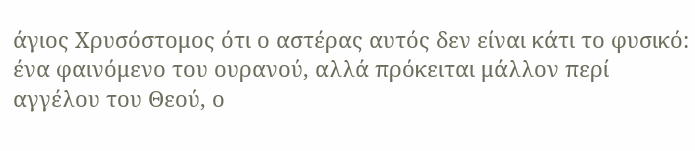άγιος Χρυσόστομος ότι ο αστέρας αυτός δεν είναι κάτι το φυσικό: ένα φαινόμενο του ουρανού, αλλά πρόκειται μάλλον περί αγγέλου του Θεού, ο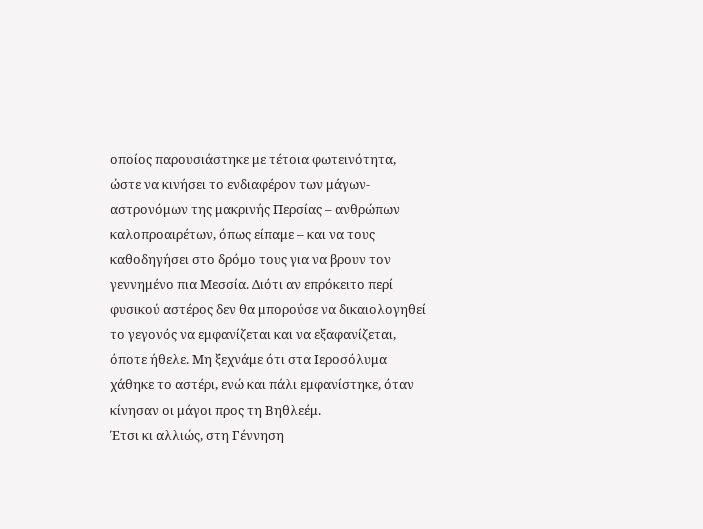οποίος παρουσιάστηκε με τέτοια φωτεινότητα, ώστε να κινήσει το ενδιαφέρον των μάγων-αστρονόμων της μακρινής Περσίας – ανθρώπων καλοπροαιρέτων, όπως είπαμε – και να τους καθοδηγήσει στο δρόμο τους για να βρουν τον γεννημένο πια Μεσσία. Διότι αν επρόκειτο περί φυσικού αστέρος δεν θα μπορούσε να δικαιολογηθεί το γεγονός να εμφανίζεται και να εξαφανίζεται, όποτε ήθελε. Μη ξεχνάμε ότι στα Ιεροσόλυμα χάθηκε το αστέρι, ενώ και πάλι εμφανίστηκε, όταν κίνησαν οι μάγοι προς τη Βηθλεέμ.
Έτσι κι αλλιώς, στη Γέννηση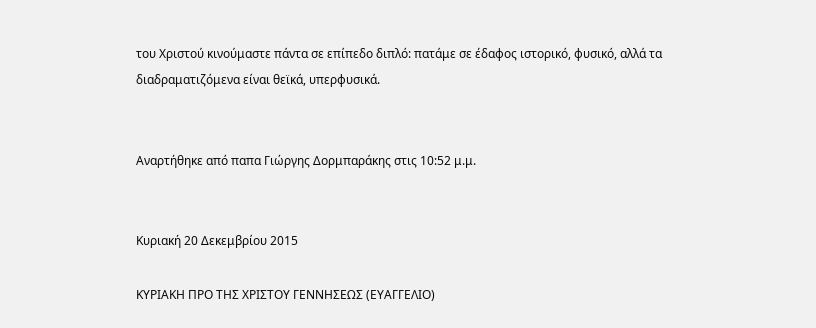του Χριστού κινούμαστε πάντα σε επίπεδο διπλό: πατάμε σε έδαφος ιστορικό, φυσικό, αλλά τα διαδραματιζόμενα είναι θεϊκά, υπερφυσικά.


Αναρτήθηκε από παπα Γιώργης Δορμπαράκης στις 10:52 μ.μ.


Κυριακή 20 Δεκεμβρίου 2015

ΚΥΡΙΑΚΗ ΠΡΟ ΤΗΣ ΧΡΙΣΤΟΥ ΓΕΝΝΗΣΕΩΣ (ΕΥΑΓΓΕΛΙΟ)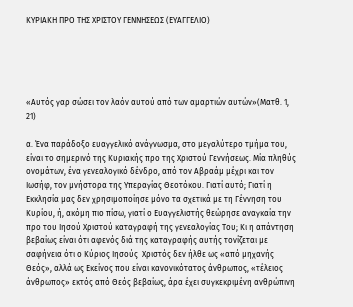ΚΥΡΙΑΚΗ ΠΡΟ ΤΗΣ ΧΡΙΣΤΟΥ ΓΕΝΝΗΣΕΩΣ (ΕΥΑΓΓΕΛΙΟ)





«Αυτός γαρ σώσει τον λαόν αυτού από των αμαρτιών αυτών»(Ματθ. 1, 21)

α. Ένα παράδοξο ευαγγελικό ανάγνωσμα, στο μεγαλύτερο τμήμα του, είναι το σημερινό της Κυριακής προ της Χριστού Γεννήσεως. Μία πληθύς ονομάτων, ένα γενεαλογικό δένδρο, από τον Αβραάμ μέχρι και τον Ιωσήφ, τον μνήστορα της Υπεραγίας Θεοτόκου. Γιατί αυτό; Γιατί η Εκκλησία μας δεν χρησιμοποίησε μόνο τα σχετικά με τη Γέννηση του Κυρίου, ή, ακόμη πιο πίσω, γιατί ο Ευαγγελιστής θεώρησε αναγκαία την προ του Ιησού Χριστού καταγραφή της γενεαλογίας Του; Κι η απάντηση βεβαίως είναι ότι αφενός διά της καταγραφής αυτής τονίζεται με σαφήνεια ότι ο Κύριος Ιησούς  Χριστός δεν ήλθε ως «από μηχανής Θεός», αλλά ως Εκείνος που είναι κανονικότατος άνθρωπος, «τέλειος άνθρωπος» εκτός από Θεός βεβαίως, άρα έχει συγκεκριμένη ανθρώπινη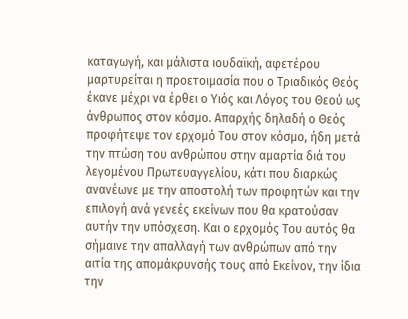καταγωγή, και μάλιστα ιουδαϊκή, αφετέρου μαρτυρείται η προετοιμασία που ο Τριαδικός Θεός έκανε μέχρι να έρθει ο Υιός και Λόγος του Θεού ως άνθρωπος στον κόσμο. Απαρχής δηλαδή ο Θεός προφήτεψε τον ερχομό Του στον κόσμο, ήδη μετά την πτώση του ανθρώπου στην αμαρτία διά του λεγομένου Πρωτευαγγελίου, κάτι που διαρκώς ανανέωνε με την αποστολή των προφητών και την επιλογή ανά γενεές εκείνων που θα κρατούσαν αυτήν την υπόσχεση. Και ο ερχομός Του αυτός θα σήμαινε την απαλλαγή των ανθρώπων από την αιτία της απομάκρυνσής τους από Εκείνον, την ίδια την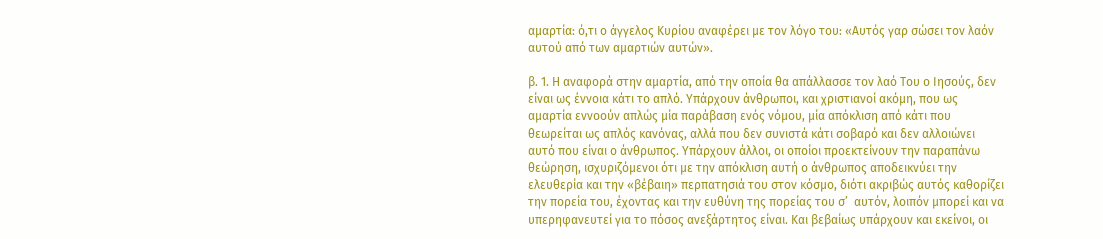αμαρτία: ό,τι ο άγγελος Κυρίου αναφέρει με τον λόγο του: «Αυτός γαρ σώσει τον λαόν αυτού από των αμαρτιών αυτών».

β. 1. Η αναφορά στην αμαρτία, από την οποία θα απάλλασσε τον λαό Του ο Ιησούς, δεν είναι ως έννοια κάτι το απλό. Υπάρχουν άνθρωποι, και χριστιανοί ακόμη, που ως αμαρτία εννοούν απλώς μία παράβαση ενός νόμου, μία απόκλιση από κάτι που θεωρείται ως απλός κανόνας, αλλά που δεν συνιστά κάτι σοβαρό και δεν αλλοιώνει αυτό που είναι ο άνθρωπος. Υπάρχουν άλλοι, οι οποίοι προεκτείνουν την παραπάνω θεώρηση, ισχυριζόμενοι ότι με την απόκλιση αυτή ο άνθρωπος αποδεικνύει την ελευθερία και την «βέβαιη» περπατησιά του στον κόσμο, διότι ακριβώς αυτός καθορίζει την πορεία του, έχοντας και την ευθύνη της πορείας του σ’  αυτόν, λοιπόν μπορεί και να υπερηφανευτεί για το πόσος ανεξάρτητος είναι. Και βεβαίως υπάρχουν και εκείνοι, οι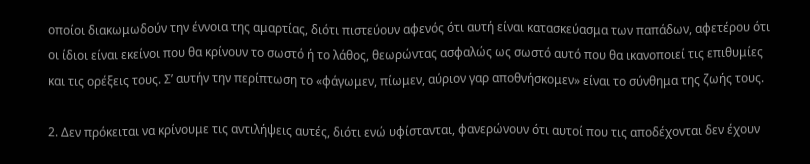οποίοι διακωμωδούν την έννοια της αμαρτίας, διότι πιστεύουν αφενός ότι αυτή είναι κατασκεύασμα των παπάδων, αφετέρου ότι οι ίδιοι είναι εκείνοι που θα κρίνουν το σωστό ή το λάθος, θεωρώντας ασφαλώς ως σωστό αυτό που θα ικανοποιεί τις επιθυμίες και τις ορέξεις τους. Σ’ αυτήν την περίπτωση το «φάγωμεν, πίωμεν, αύριον γαρ αποθνήσκομεν» είναι το σύνθημα της ζωής τους.

2. Δεν πρόκειται να κρίνουμε τις αντιλήψεις αυτές, διότι ενώ υφίστανται, φανερώνουν ότι αυτοί που τις αποδέχονται δεν έχουν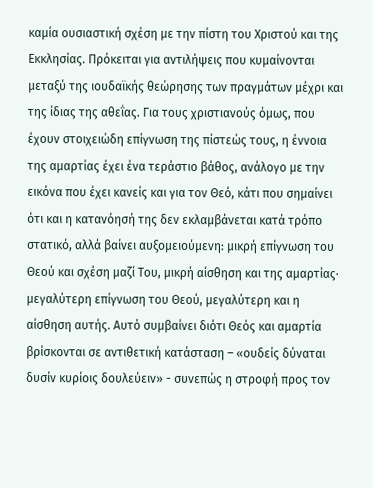καμία ουσιαστική σχέση με την πίστη του Χριστού και της Εκκλησίας. Πρόκειται για αντιλήψεις που κυμαίνονται μεταξύ της ιουδαϊκής θεώρησης των πραγμάτων μέχρι και της ίδιας της αθεΐας. Για τους χριστιανούς όμως, που έχουν στοιχειώδη επίγνωση της πίστεώς τους, η έννοια της αμαρτίας έχει ένα τεράστιο βάθος, ανάλογο με την εικόνα που έχει κανείς και για τον Θεό, κάτι που σημαίνει ότι και η κατανόησή της δεν εκλαμβάνεται κατά τρόπο στατικό, αλλά βαίνει αυξομειούμενη: μικρή επίγνωση του Θεού και σχέση μαζί Του, μικρή αίσθηση και της αμαρτίας∙ μεγαλύτερη επίγνωση του Θεού, μεγαλύτερη και η αίσθηση αυτής. Αυτό συμβαίνει διότι Θεός και αμαρτία βρίσκονται σε αντιθετική κατάσταση – «ουδείς δύναται δυσίν κυρίοις δουλεύειν» - συνεπώς η στροφή προς τον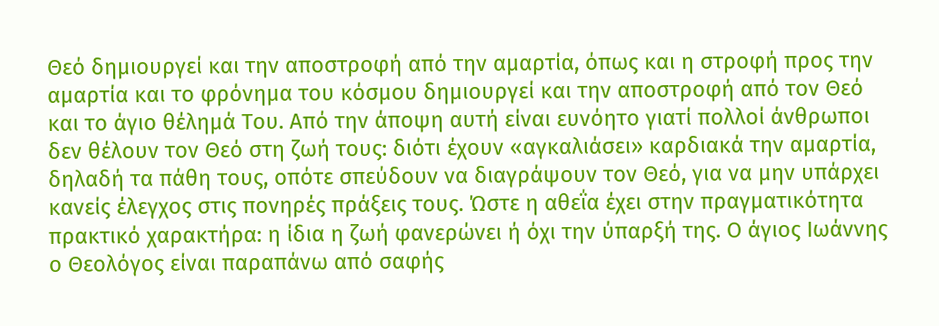Θεό δημιουργεί και την αποστροφή από την αμαρτία, όπως και η στροφή προς την αμαρτία και το φρόνημα του κόσμου δημιουργεί και την αποστροφή από τον Θεό και το άγιο θέλημά Του. Από την άποψη αυτή είναι ευνόητο γιατί πολλοί άνθρωποι δεν θέλουν τον Θεό στη ζωή τους: διότι έχουν «αγκαλιάσει» καρδιακά την αμαρτία, δηλαδή τα πάθη τους, οπότε σπεύδουν να διαγράψουν τον Θεό, για να μην υπάρχει κανείς έλεγχος στις πονηρές πράξεις τους. Ώστε η αθεΐα έχει στην πραγματικότητα πρακτικό χαρακτήρα: η ίδια η ζωή φανερώνει ή όχι την ύπαρξή της. Ο άγιος Ιωάννης ο Θεολόγος είναι παραπάνω από σαφής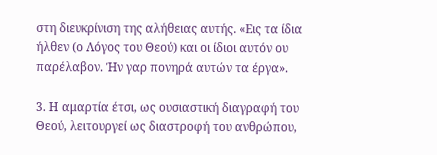στη διευκρίνιση της αλήθειας αυτής. «Εις τα ίδια ήλθεν (ο Λόγος του Θεού) και οι ίδιοι αυτόν ου παρέλαβον. Ήν γαρ πονηρά αυτών τα έργα».

3. Η αμαρτία έτσι, ως ουσιαστική διαγραφή του Θεού, λειτουργεί ως διαστροφή του ανθρώπου,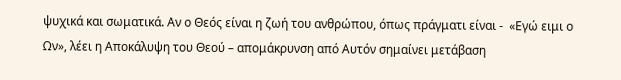ψυχικά και σωματικά. Αν ο Θεός είναι η ζωή του ανθρώπου, όπως πράγματι είναι -  «Εγώ ειμι ο Ων», λέει η Αποκάλυψη του Θεού – απομάκρυνση από Αυτόν σημαίνει μετάβαση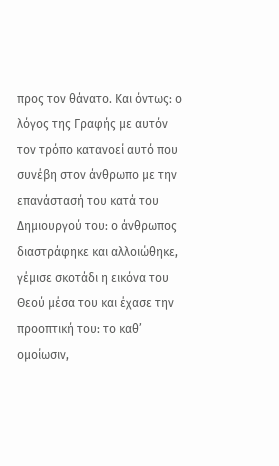προς τον θάνατο. Και όντως: ο λόγος της Γραφής με αυτόν τον τρόπο κατανοεί αυτό που συνέβη στον άνθρωπο με την επανάστασή του κατά του Δημιουργού του: ο άνθρωπος διαστράφηκε και αλλοιώθηκε, γέμισε σκοτάδι η εικόνα του Θεού μέσα του και έχασε την προοπτική του: το καθ’ ομοίωσιν,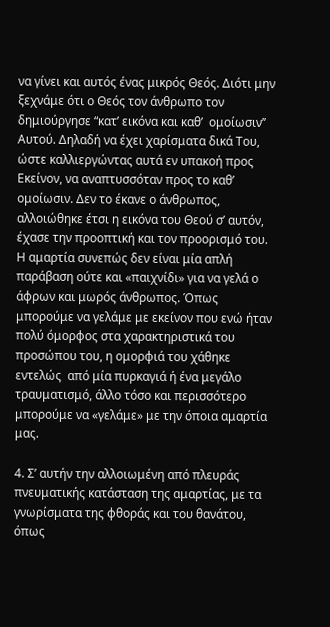να γίνει και αυτός ένας μικρός Θεός. Διότι μην ξεχνάμε ότι ο Θεός τον άνθρωπο τον δημιούργησε “κατ’ εικόνα και καθ’  ομοίωσιν’’ Αυτού. Δηλαδή να έχει χαρίσματα δικά Του, ώστε καλλιεργώντας αυτά εν υπακοή προς Εκείνον, να αναπτυσσόταν προς το καθ’  ομοίωσιν. Δεν το έκανε ο άνθρωπος, αλλοιώθηκε έτσι η εικόνα του Θεού σ’ αυτόν, έχασε την προοπτική και τον προορισμό του. Η αμαρτία συνεπώς δεν είναι μία απλή παράβαση ούτε και «παιχνίδι» για να γελά ο άφρων και μωρός άνθρωπος. Όπως μπορούμε να γελάμε με εκείνον που ενώ ήταν πολύ όμορφος στα χαρακτηριστικά του προσώπου του, η ομορφιά του χάθηκε εντελώς  από μία πυρκαγιά ή ένα μεγάλο τραυματισμό, άλλο τόσο και περισσότερο μπορούμε να «γελάμε» με την όποια αμαρτία μας.

4. Σ’ αυτήν την αλλοιωμένη από πλευράς πνευματικής κατάσταση της αμαρτίας, με τα γνωρίσματα της φθοράς και του θανάτου, όπως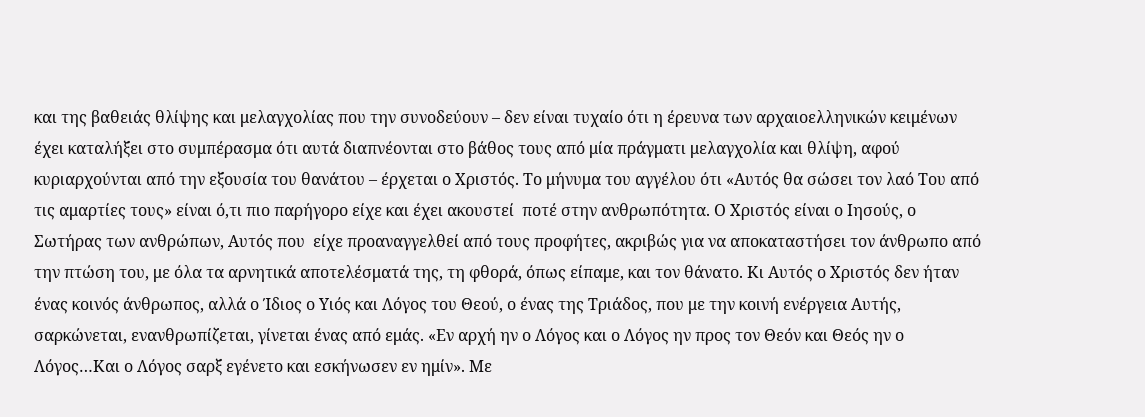και της βαθειάς θλίψης και μελαγχολίας που την συνοδεύουν – δεν είναι τυχαίο ότι η έρευνα των αρχαιοελληνικών κειμένων έχει καταλήξει στο συμπέρασμα ότι αυτά διαπνέονται στο βάθος τους από μία πράγματι μελαγχολία και θλίψη, αφού κυριαρχούνται από την εξουσία του θανάτου – έρχεται ο Χριστός. Το μήνυμα του αγγέλου ότι «Αυτός θα σώσει τον λαό Του από τις αμαρτίες τους» είναι ό,τι πιο παρήγορο είχε και έχει ακουστεί  ποτέ στην ανθρωπότητα. Ο Χριστός είναι ο Ιησούς, ο Σωτήρας των ανθρώπων, Αυτός που  είχε προαναγγελθεί από τους προφήτες, ακριβώς για να αποκαταστήσει τον άνθρωπο από την πτώση του, με όλα τα αρνητικά αποτελέσματά της, τη φθορά, όπως είπαμε, και τον θάνατο. Κι Αυτός ο Χριστός δεν ήταν ένας κοινός άνθρωπος, αλλά ο Ίδιος ο Υιός και Λόγος του Θεού, ο ένας της Τριάδος, που με την κοινή ενέργεια Αυτής, σαρκώνεται, ενανθρωπίζεται, γίνεται ένας από εμάς. «Εν αρχή ην ο Λόγος και ο Λόγος ην προς τον Θεόν και Θεός ην ο Λόγος…Και ο Λόγος σαρξ εγένετο και εσκήνωσεν εν ημίν». Με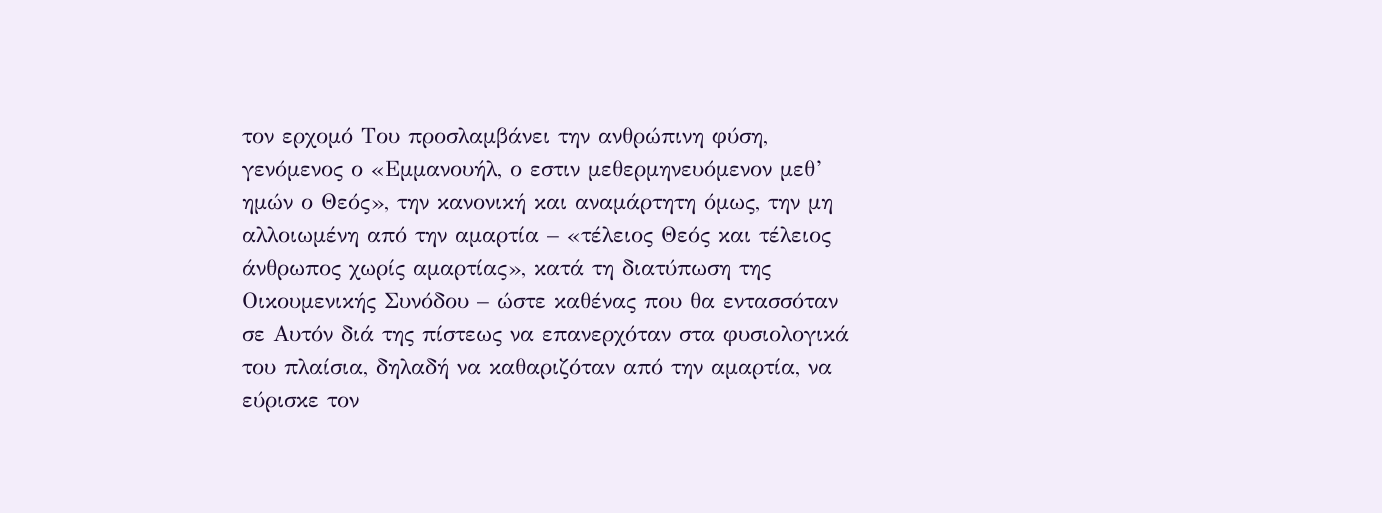τον ερχομό Του προσλαμβάνει την ανθρώπινη φύση, γενόμενος ο «Εμμανουήλ, ο εστιν μεθερμηνευόμενον μεθ’ ημών ο Θεός», την κανονική και αναμάρτητη όμως, την μη αλλοιωμένη από την αμαρτία – «τέλειος Θεός και τέλειος άνθρωπος χωρίς αμαρτίας», κατά τη διατύπωση της Οικουμενικής Συνόδου – ώστε καθένας που θα εντασσόταν σε Αυτόν διά της πίστεως να επανερχόταν στα φυσιολογικά του πλαίσια, δηλαδή να καθαριζόταν από την αμαρτία, να εύρισκε τον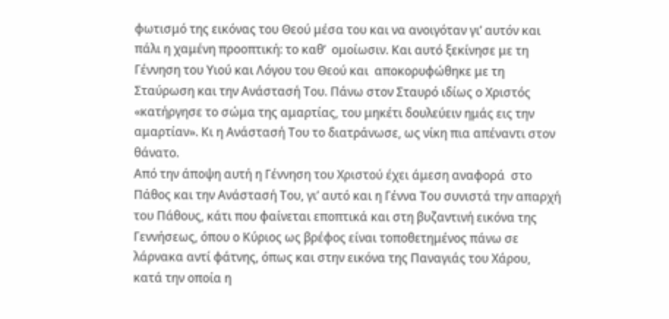φωτισμό της εικόνας του Θεού μέσα του και να ανοιγόταν γι’ αυτόν και πάλι η χαμένη προοπτική: το καθ’  ομοίωσιν. Και αυτό ξεκίνησε με τη Γέννηση του Υιού και Λόγου του Θεού και  αποκορυφώθηκε με τη Σταύρωση και την Ανάστασή Του. Πάνω στον Σταυρό ιδίως ο Χριστός «κατήργησε το σώμα της αμαρτίας, του μηκέτι δουλεύειν ημάς εις την αμαρτίαν». Κι η Ανάστασή Του το διατράνωσε, ως νίκη πια απέναντι στον θάνατο.
Από την άποψη αυτή η Γέννηση του Χριστού έχει άμεση αναφορά  στο Πάθος και την Ανάστασή Του, γι’ αυτό και η Γέννα Του συνιστά την απαρχή του Πάθους, κάτι που φαίνεται εποπτικά και στη βυζαντινή εικόνα της Γεννήσεως, όπου ο Κύριος ως βρέφος είναι τοποθετημένος πάνω σε λάρνακα αντί φάτνης, όπως και στην εικόνα της Παναγιάς του Χάρου, κατά την οποία η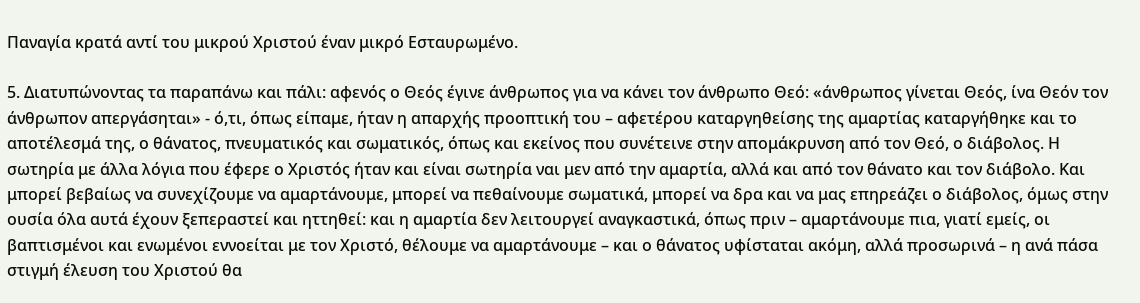Παναγία κρατά αντί του μικρού Χριστού έναν μικρό Εσταυρωμένο.

5. Διατυπώνοντας τα παραπάνω και πάλι: αφενός ο Θεός έγινε άνθρωπος για να κάνει τον άνθρωπο Θεό: «άνθρωπος γίνεται Θεός, ίνα Θεόν τον άνθρωπον απεργάσηται» - ό,τι, όπως είπαμε, ήταν η απαρχής προοπτική του – αφετέρου καταργηθείσης της αμαρτίας καταργήθηκε και το αποτέλεσμά της, ο θάνατος, πνευματικός και σωματικός, όπως και εκείνος που συνέτεινε στην απομάκρυνση από τον Θεό, ο διάβολος. Η σωτηρία με άλλα λόγια που έφερε ο Χριστός ήταν και είναι σωτηρία ναι μεν από την αμαρτία, αλλά και από τον θάνατο και τον διάβολο. Και μπορεί βεβαίως να συνεχίζουμε να αμαρτάνουμε, μπορεί να πεθαίνουμε σωματικά, μπορεί να δρα και να μας επηρεάζει ο διάβολος, όμως στην ουσία όλα αυτά έχουν ξεπεραστεί και ηττηθεί: και η αμαρτία δεν λειτουργεί αναγκαστικά, όπως πριν – αμαρτάνουμε πια, γιατί εμείς, οι βαπτισμένοι και ενωμένοι εννοείται με τον Χριστό, θέλουμε να αμαρτάνουμε – και ο θάνατος υφίσταται ακόμη, αλλά προσωρινά – η ανά πάσα στιγμή έλευση του Χριστού θα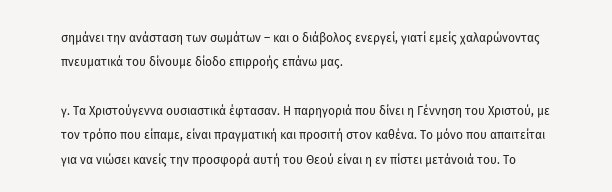σημάνει την ανάσταση των σωμάτων – και ο διάβολος ενεργεί, γιατί εμείς χαλαρώνοντας πνευματικά του δίνουμε δίοδο επιρροής επάνω μας.

γ. Τα Χριστούγεννα ουσιαστικά έφτασαν. Η παρηγοριά που δίνει η Γέννηση του Χριστού, με τον τρόπο που είπαμε, είναι πραγματική και προσιτή στον καθένα. Το μόνο που απαιτείται για να νιώσει κανείς την προσφορά αυτή του Θεού είναι η εν πίστει μετάνοιά του. Το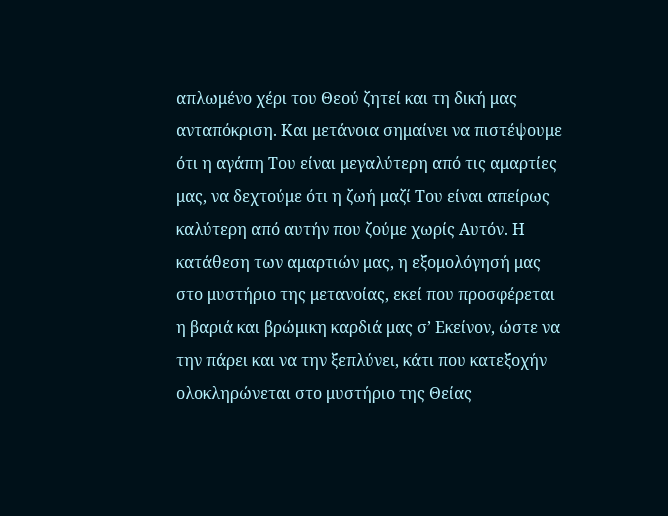απλωμένο χέρι του Θεού ζητεί και τη δική μας ανταπόκριση. Και μετάνοια σημαίνει να πιστέψουμε ότι η αγάπη Του είναι μεγαλύτερη από τις αμαρτίες μας, να δεχτούμε ότι η ζωή μαζί Του είναι απείρως καλύτερη από αυτήν που ζούμε χωρίς Αυτόν. Η κατάθεση των αμαρτιών μας, η εξομολόγησή μας στο μυστήριο της μετανοίας, εκεί που προσφέρεται η βαριά και βρώμικη καρδιά μας σ’ Εκείνον, ώστε να την πάρει και να την ξεπλύνει, κάτι που κατεξοχήν ολοκληρώνεται στο μυστήριο της Θείας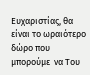Ευχαριστίας, θα είναι το ωραιότερο δώρο που μπορούμε  να Του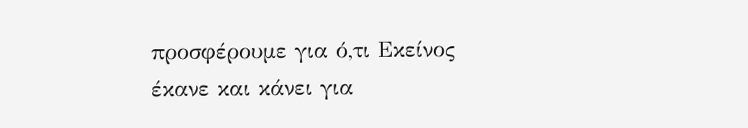προσφέρουμε για ό,τι Εκείνος έκανε και κάνει για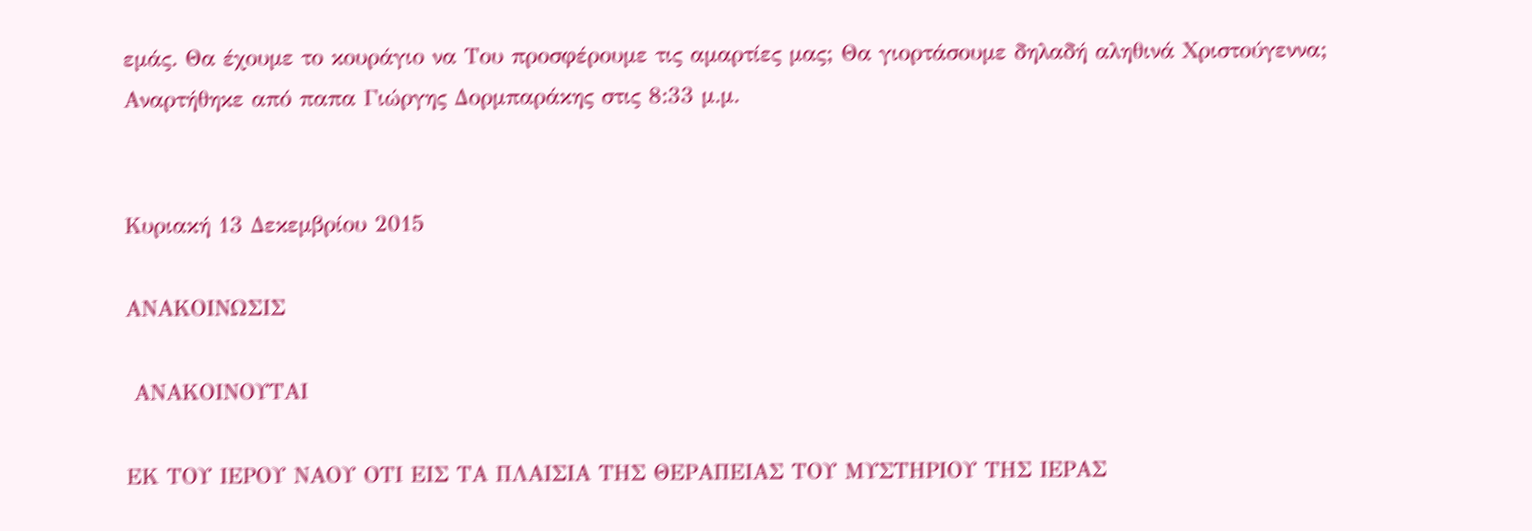εμάς. Θα έχουμε το κουράγιο να Του προσφέρουμε τις αμαρτίες μας; Θα γιορτάσουμε δηλαδή αληθινά Χριστούγεννα;
Αναρτήθηκε από παπα Γιώργης Δορμπαράκης στις 8:33 μ.μ.


Κυριακή 13 Δεκεμβρίου 2015

ΑΝΑΚΟΙΝΩΣΙΣ

 ΑΝΑΚΟΙΝΟΥΤΑΙ

ΕΚ ΤΟΥ ΙΕΡΟΥ ΝΑΟΥ ΟΤΙ ΕΙΣ ΤΑ ΠΛΑΙΣΙΑ ΤΗΣ ΘΕΡΑΠΕΙΑΣ ΤΟΥ ΜΥΣΤΗΡΙΟΥ ΤΗΣ ΙΕΡΑΣ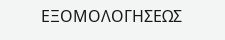ΕΞΟΜΟΛΟΓΗΣΕΩΣ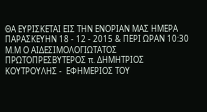ΘΑ ΕΥΡΙΣΚΕΤΑΙ ΕΙΣ ΤΗΝ ΕΝΟΡΙΑΝ ΜΑΣ ΗΜΕΡΑ ΠΑΡΑΣΚΕΥΗΝ 18 - 12 - 2015 & ΠΕΡΙ ΩΡΑΝ 10:30 Μ.Μ Ο ΑΙΔΕΣΙΜΟΛΟΓΙΩΤΑΤΟΣ ΠΡΩΤΟΠΡΕΣΒΥΤΕΡΟΣ π. ΔΗΜΗΤΡΙΟΣ ΚΟΥΤΡΟΥΛΗΣ -  ΕΦΗΜΕΡΙΟΣ ΤΟΥ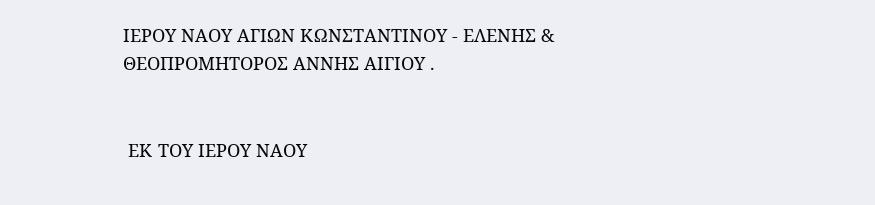ΙΕΡΟΥ ΝΑΟΥ ΑΓΙΩΝ ΚΩΝΣΤΑΝΤΙΝΟΥ - ΕΛΕΝΗΣ & ΘΕΟΠΡΟΜΗΤΟΡΟΣ ΑΝΝΗΣ ΑΙΓΙΟΥ .


 ΕΚ ΤΟΥ ΙΕΡΟΥ ΝΑΟΥ